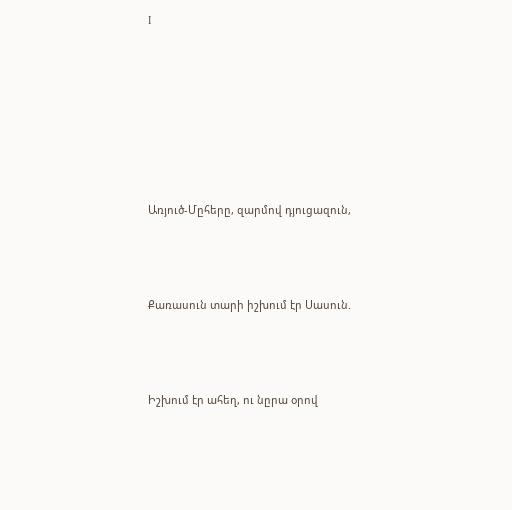I







Առյուծ-Մըհերը, զարմով դյուցազուն,



Քառասուն տարի իշխում էր Սասուն.



Իշխում էր ահեղ, ու նըրա օրով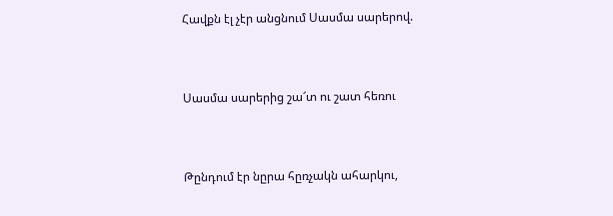Հավքն էլ չէր անցնում Սասմա սարերով.



Սասմա սարերից շա՜տ ու շատ հեռու



Թընդում էր նըրա հըռչակն ահարկու,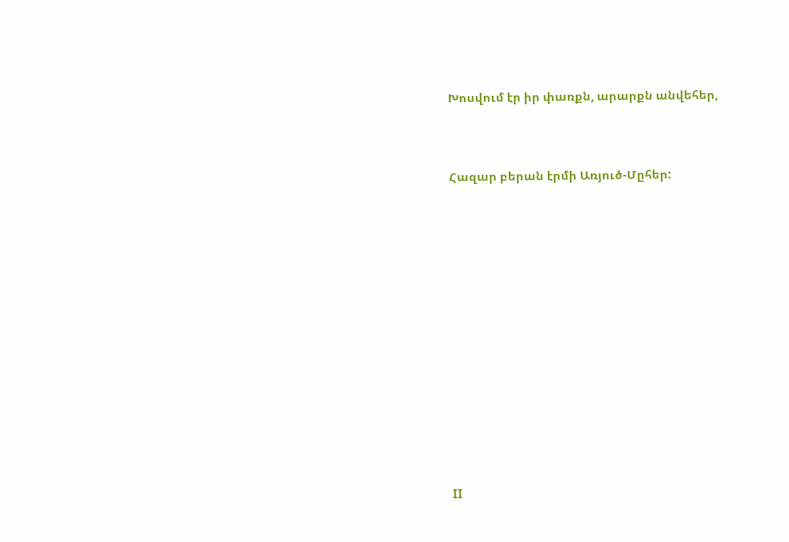Խոսվում էր իր փառքն, արարքն անվեհեր,



Հազար բերան էրմի Առյուծ-Մըհեր:















II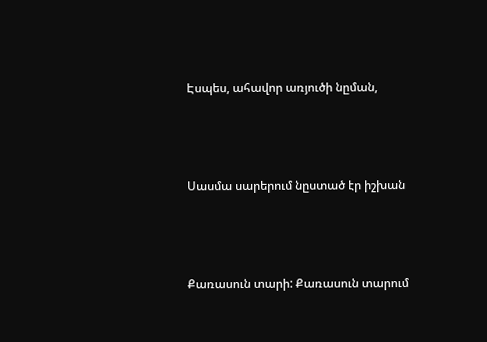Էսպես, ահավոր առյուծի նըման,



Սասմա սարերում նըստած էր իշխան



Քառասուն տարի: Քառասուն տարում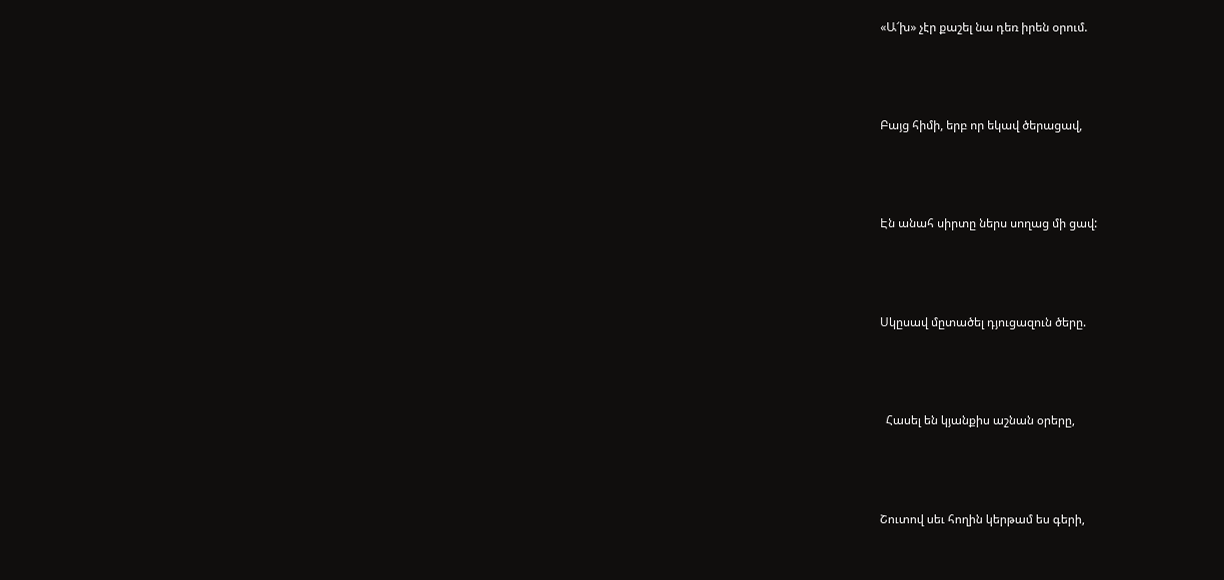«Ա՜խ» չէր քաշել նա դեռ իրեն օրում.



Բայց հիմի, երբ որ եկավ ծերացավ,



Էն անահ սիրտը ներս սողաց մի ցավ:



Սկըսավ մըտածել դյուցազուն ծերը.



  Հասել են կյանքիս աշնան օրերը,



Շուտով սեւ հողին կերթամ ես գերի,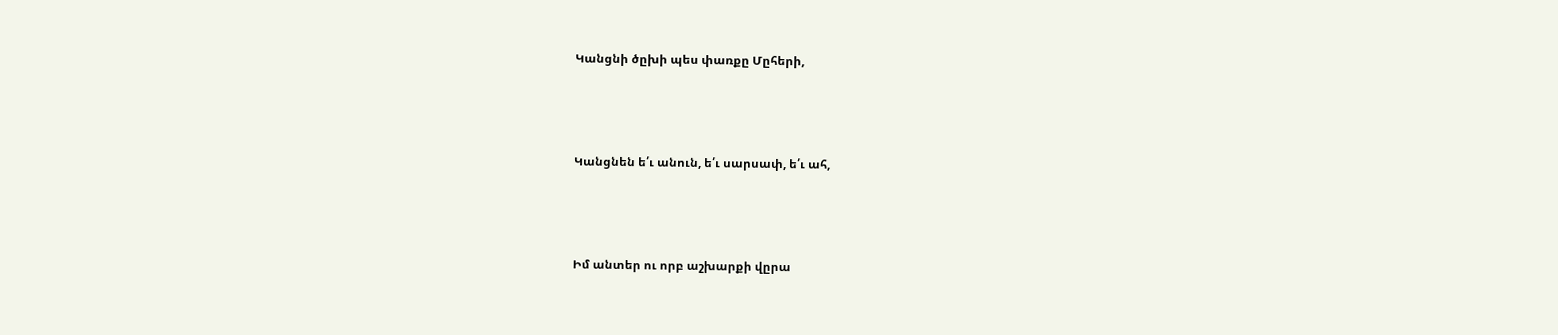Կանցնի ծըխի պես փառքը Մըհերի,



Կանցնեն ե՛ւ անուն, ե՛ւ սարսափ, ե՛ւ ահ,



Իմ անտեր ու որբ աշխարքի վըրա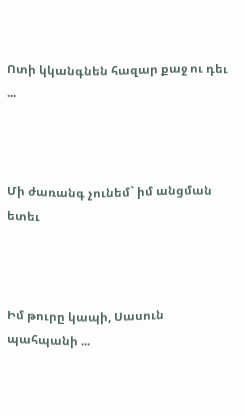Ոտի կկանգնեն հազար քաջ ու դեւ ...



Մի ժառանգ չունեմ` իմ անցման ետեւ



Իմ թուրը կապի, Սասուն պահպանի ...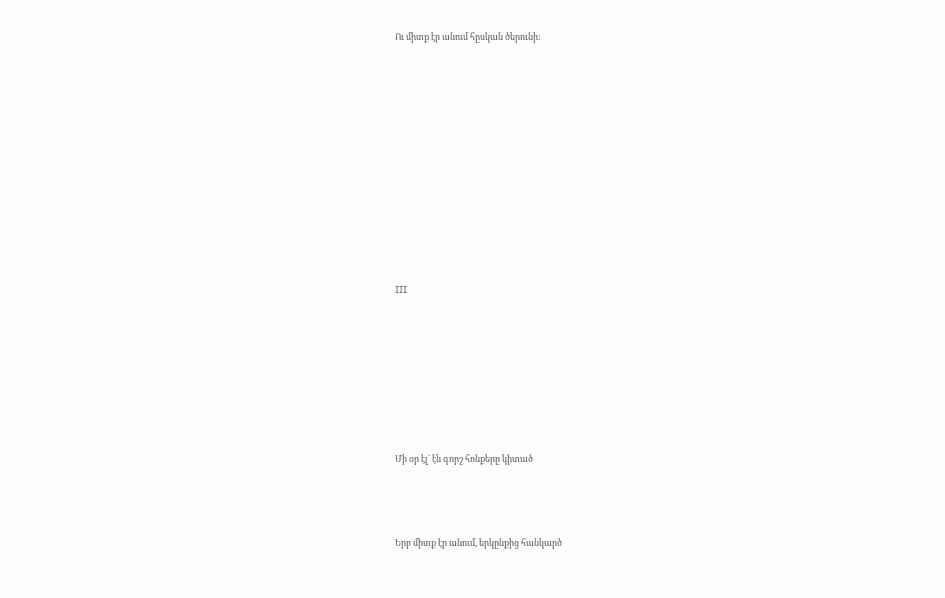Ու միտք էր անում հըսկան ծերունի:











III







Մի օր էլ` էն գորշ հոնքերը կիտած



Երբ միտք էր անում, երկընքից հանկարծ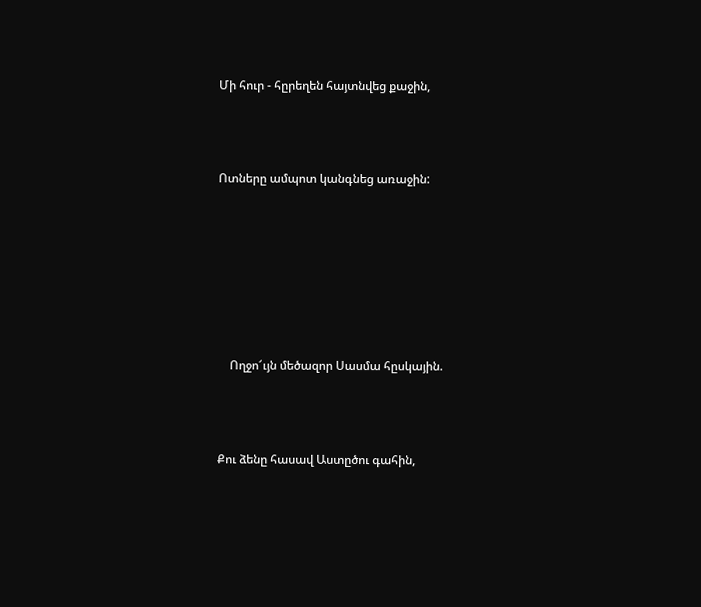Մի հուր - հըրեղեն հայտնվեց քաջին,



Ոտները ամպոտ կանգնեց առաջին:







    Ողջո՜ւյն մեծազոր Սասմա հըսկային.



Քու ձենը հասավ Աստըծու գահին,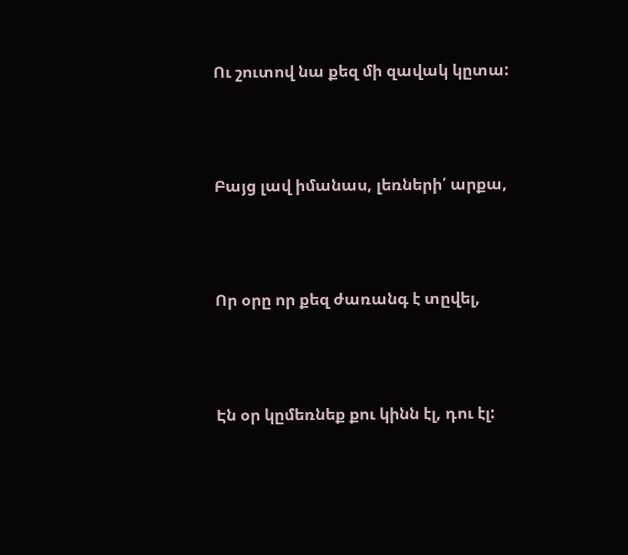Ու շուտով նա քեզ մի զավակ կըտա:



Բայց լավ իմանաս, լեռների՛ արքա,



Որ օրը որ քեզ ժառանգ է տըվել,



Էն օր կըմեռնեք քու կինն էլ, դու էլ: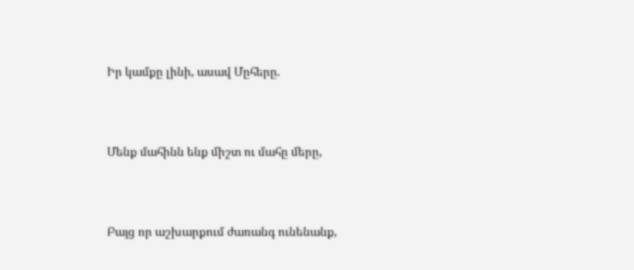Իր կամքը լինի, ասավ Մըհերը.



Մենք մահինն ենք միշտ ու մահը մերը,



Բայց որ աշխարքում ժառանգ ունենանք,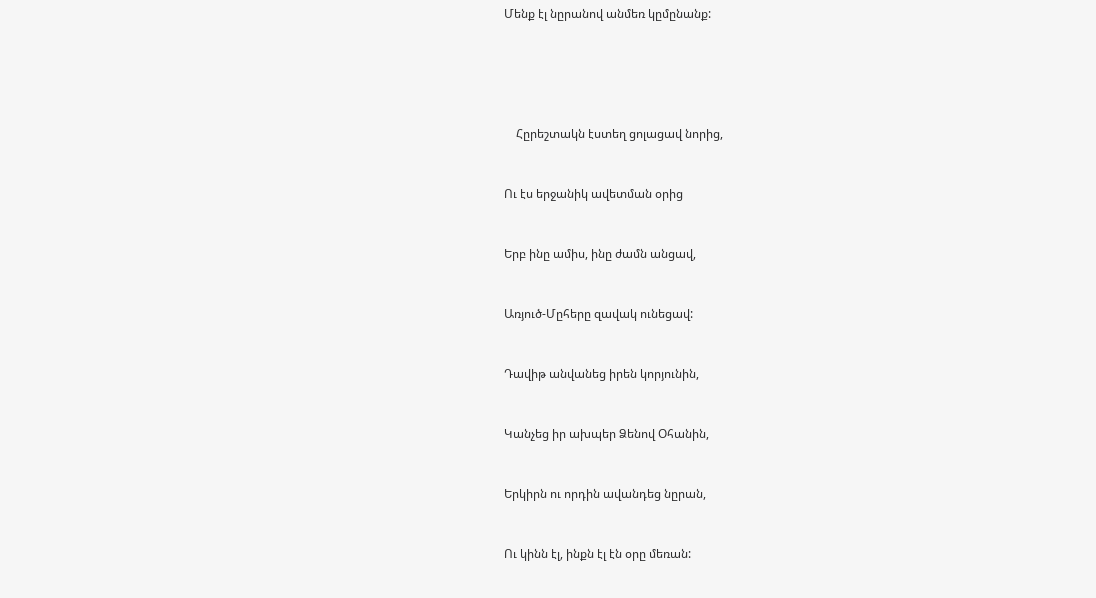Մենք էլ նըրանով անմեռ կըմընանք:







    Հըրեշտակն էստեղ ցոլացավ նորից,



Ու էս երջանիկ ավետման օրից



Երբ ինը ամիս, ինը ժամն անցավ,



Առյուծ-Մըհերը զավակ ունեցավ:



Դավիթ անվանեց իրեն կորյունին,



Կանչեց իր ախպեր Ձենով Օհանին,



Երկիրն ու որդին ավանդեց նըրան,



Ու կինն էլ, ինքն էլ էն օրը մեռան: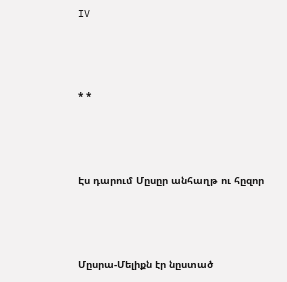IV



* *



Էս դարում Մըսըր անհաղթ ու հըզոր



Մըսրա-Մելիքն էր նըստած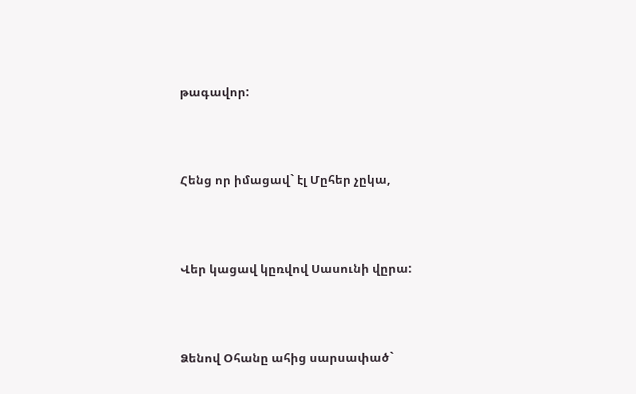թագավոր:



Հենց որ իմացավ` էլ Մըհեր չըկա,



Վեր կացավ կըռվով Սասունի վըրա:



Ձենով Օհանը ահից սարսափած`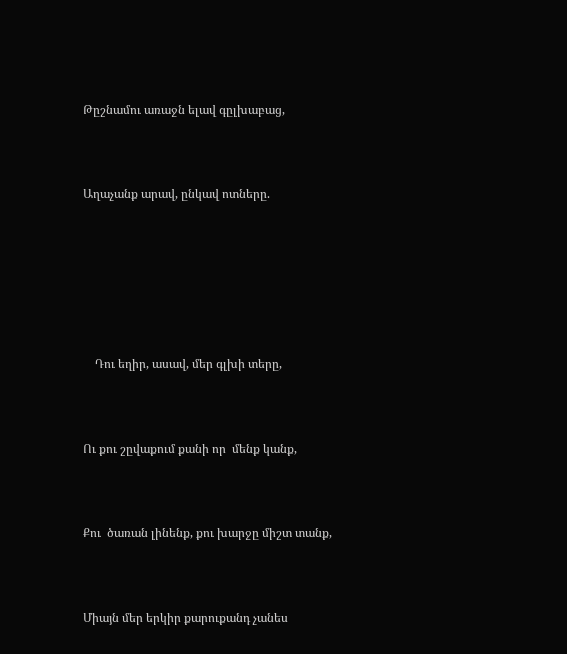Թըշնամու առաջն ելավ գըլխաբաց,



Աղաչանք արավ, ընկավ ոտները.







    Դու եղիր, ասավ, մեր գլխի տերը,



Ու քու շըվաքում քանի որ  մենք կանք,



Քու  ծառան լինենք, քու խարջը միշտ տանք,



Միայն մեր երկիր քարուքանդ չանես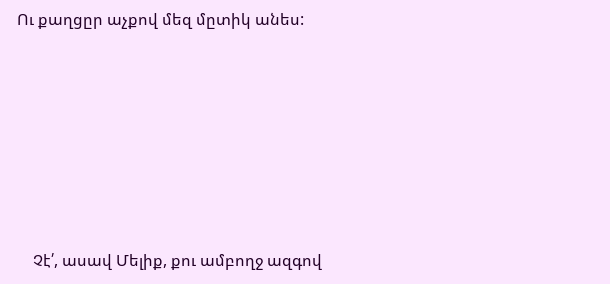Ու քաղցըր աչքով մեզ մըտիկ անես:







    Չէ՛, ասավ Մելիք, քու ամբողջ ազգով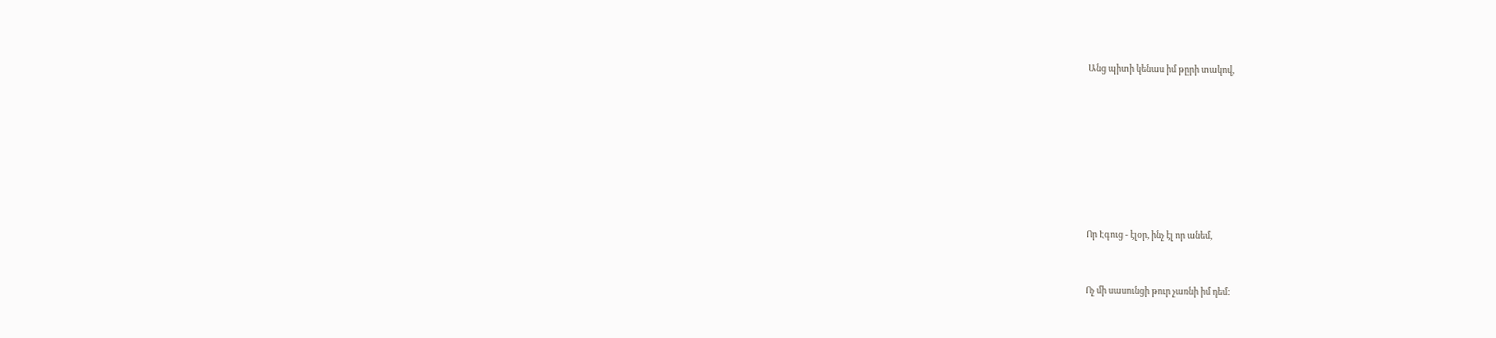Անց պիտի կենաս իմ թըրի տակով,











Որ Էգուց - էլօր, ինչ էլ որ անեմ,



Ոչ մի սասունցի թուր չառնի իմ դեմ: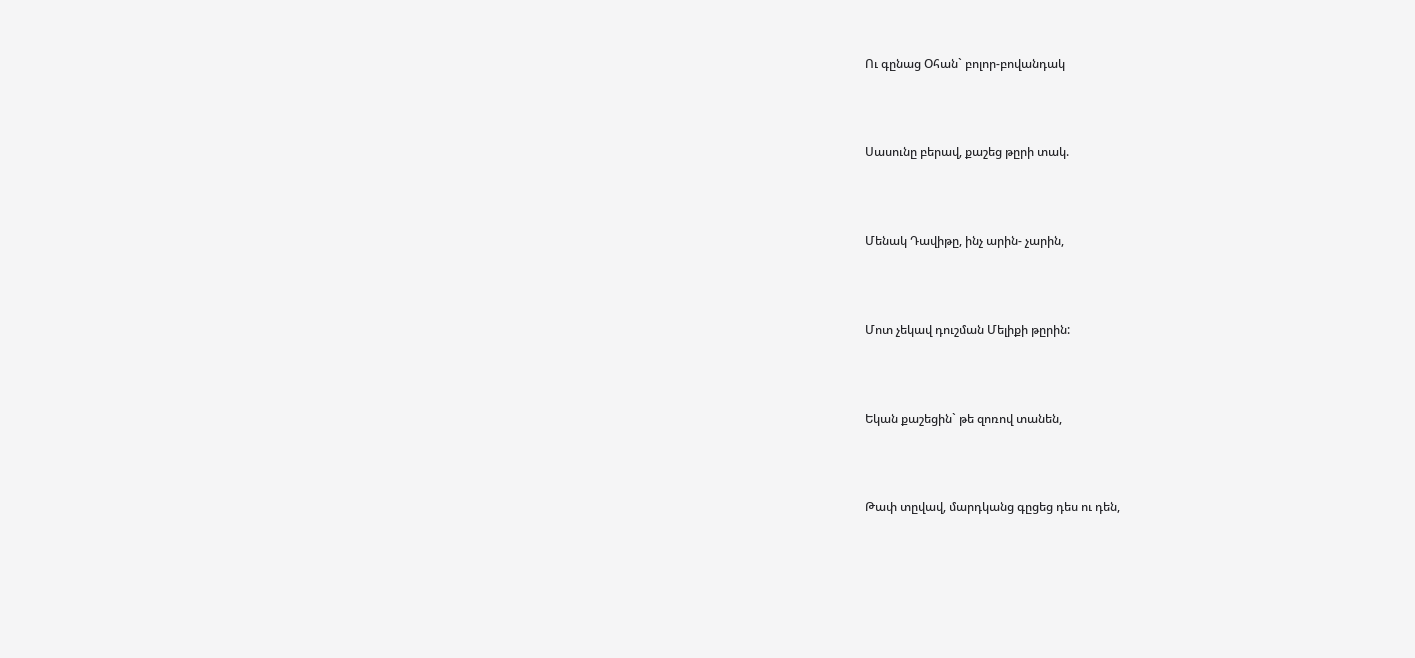Ու գընաց Օհան` բոլոր-բովանդակ



Սասունը բերավ, քաշեց թըրի տակ.



Մենակ Դավիթը, ինչ արին- չարին,



Մոտ չեկավ դուշման Մելիքի թըրին:



Եկան քաշեցին` թե զոռով տանեն,



Թափ տըվավ, մարդկանց գըցեց դես ու դեն,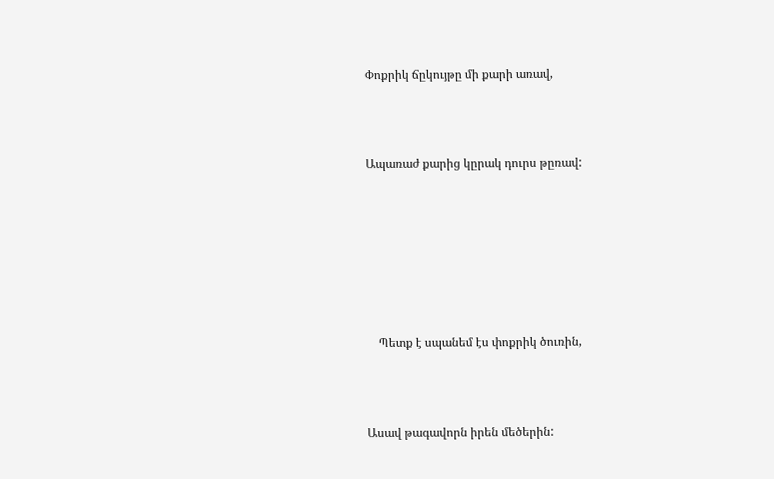Փոքրիկ ճըկույթը մի քարի առավ,



Ապառաժ քարից կըրակ դուրս թըռավ:







    Պետք է սպանեմ էս փոքրիկ ծուռին,



Ասավ թագավորն իրեն մեծերին: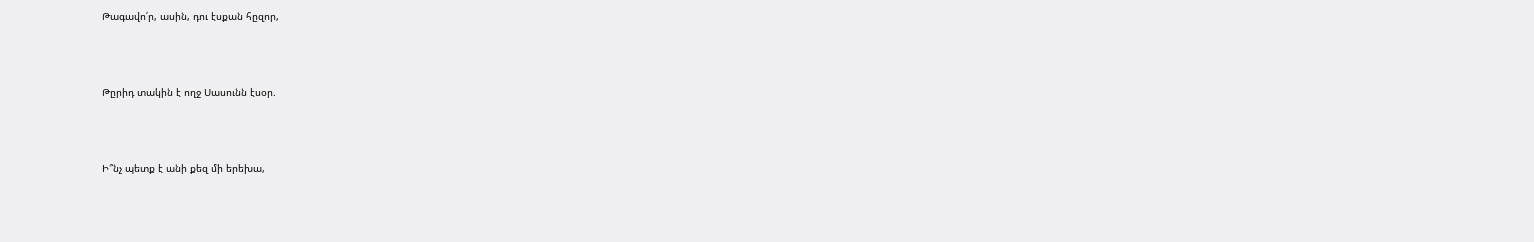Թագավո՛ր, ասին, դու էսքան հըզոր,



Թըրիդ տակին է ողջ Սասունն էսօր.



Ի՞նչ պետք է անի քեզ մի երեխա,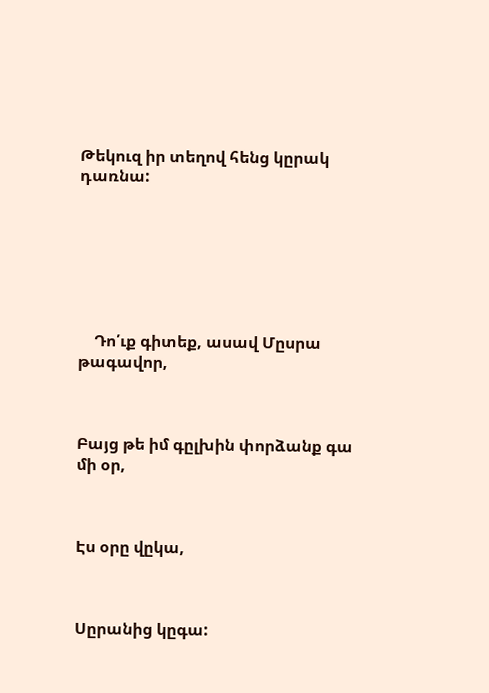Թեկուզ իր տեղով հենց կըրակ դառնա:







    Դո՛ւք գիտեք, ասավ Մըսրա թագավոր,



Բայց թե իմ գըլխին փորձանք գա մի օր,



Էս օրը վըկա,



Սըրանից կըգա: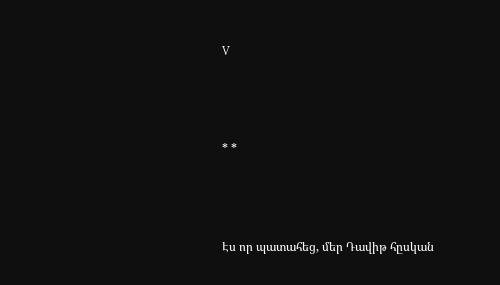V



* *



Էս որ պատահեց, մեր Դավիթ հըսկան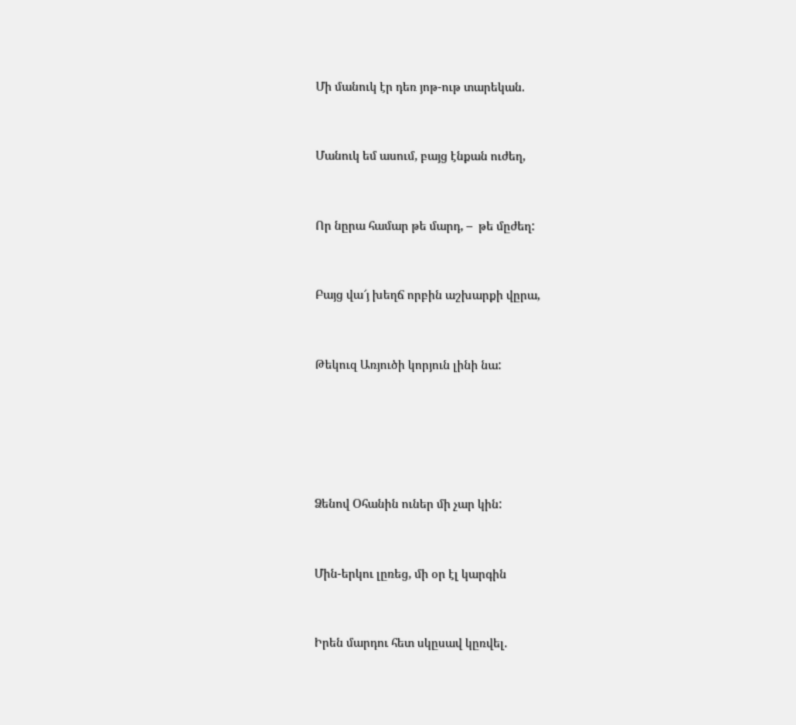Մի մանուկ էր դեռ յոթ-ութ տարեկան.



Մանուկ եմ ասում, բայց էնքան ուժեղ,



Որ նըրա համար թե մարդ, –  թե մըժեղ:



Բայց վա՜յ խեղճ որբին աշխարքի վըրա,



Թեկուզ Առյուծի կորյուն լինի նա:







Ձենով Օհանին ուներ մի չար կին:



Մին-երկու լըռեց, մի օր էլ կարգին



Իրեն մարդու հետ սկըսավ կըռվել.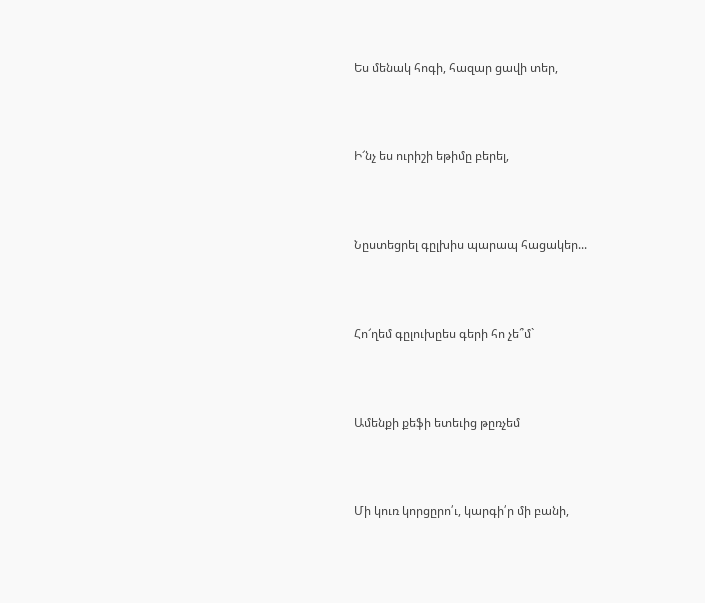Ես մենակ հոգի, հազար ցավի տեր,



Ի՜նչ ես ուրիշի եթիմը բերել,



Նըստեցրել գըլխիս պարապ հացակեր...



Հո՜ղեմ գըլուխըես գերի հո չե՞մ`



Ամենքի քեֆի ետեւից թըռչեմ



Մի կուռ կորցըրո՛ւ, կարգի՛ր մի բանի,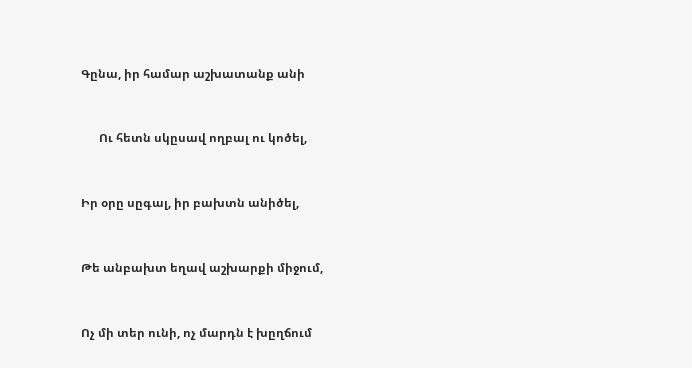Գընա, իր համար աշխատանք անի



      Ու հետն սկըսավ ողբալ ու կոծել,



Իր օրը սըգալ, իր բախտն անիծել,



Թե անբախտ եղավ աշխարքի միջում,



Ոչ մի տեր ունի, ոչ մարդն է խըղճում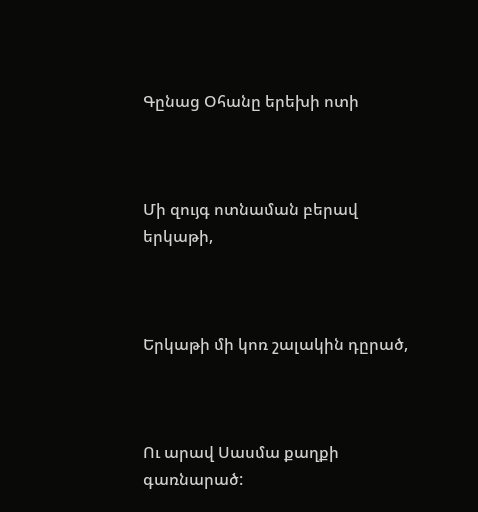Գընաց Օհանը երեխի ոտի



Մի զույգ ոտնաման բերավ երկաթի,



Երկաթի մի կոռ շալակին դըրած,



Ու արավ Սասմա քաղքի գառնարած: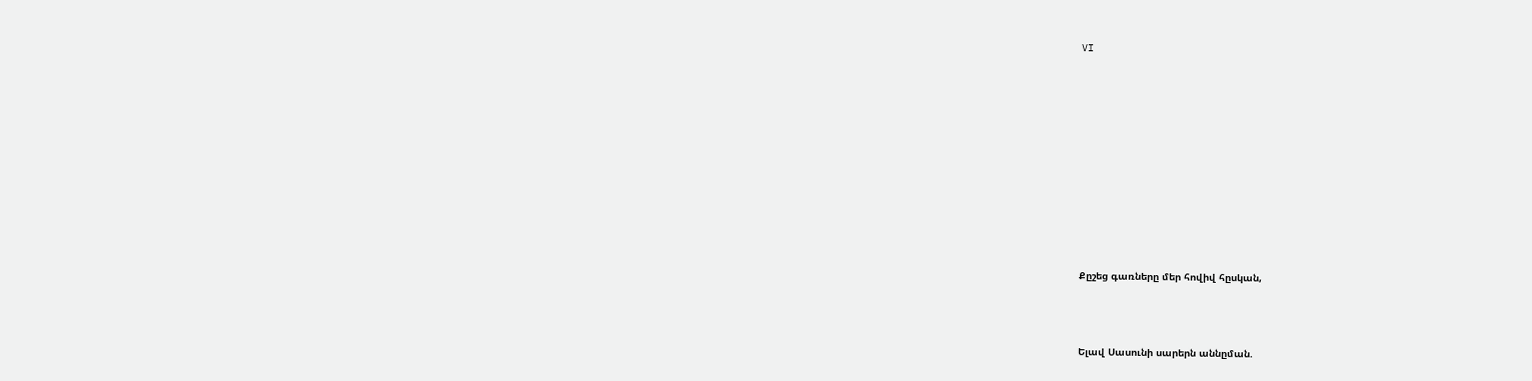VI











Քըշեց գառները մեր հովիվ հըսկան,



Ելավ Սասունի սարերն աննըման.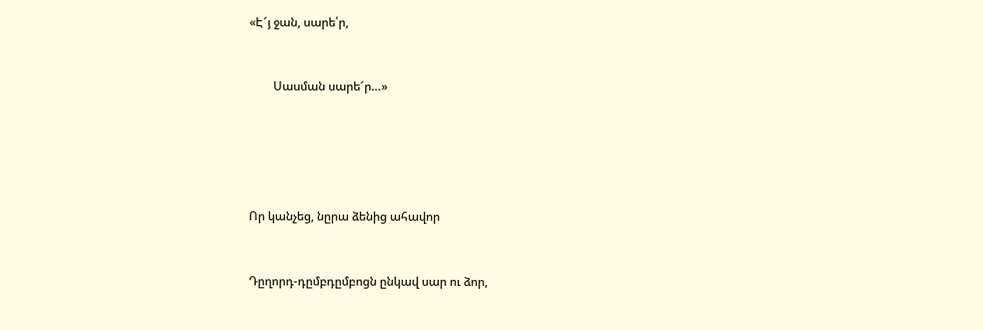«Է՜յ ջան, սարե՛ր,



        Սասման սարե՜ր…»







Որ կանչեց, նըրա ձենից ահավոր



Դըղորդ-դըմբդըմբոցն ընկավ սար ու ձոր,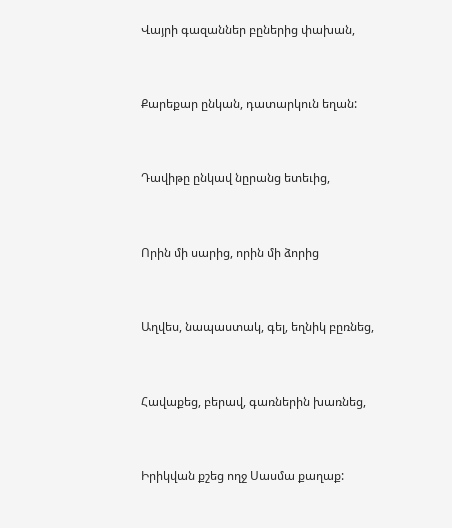Վայրի գազաններ բըներից փախան,



Քարեքար ընկան, դատարկուն եղան:



Դավիթը ընկավ նըրանց ետեւից,



Որին մի սարից, որին մի ձորից



Աղվես, նապաստակ, գել, եղնիկ բըռնեց,



Հավաքեց, բերավ, գառներին խառնեց,



Իրիկվան քշեց ողջ Սասմա քաղաք: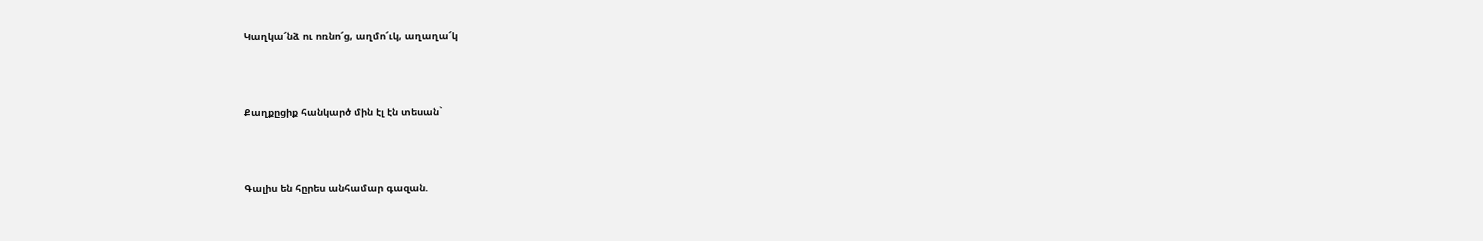Կաղկա՜նձ ու ոռնո՜ց, աղմո՜ւկ, աղաղա՜կ



Քաղքըցիք հանկարծ մին էլ էն տեսան`



Գալիս են հըրես անհամար գազան.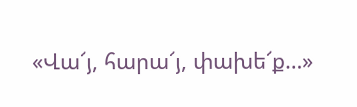«Վա՜յ, հարա՜յ, փախե՜ք…»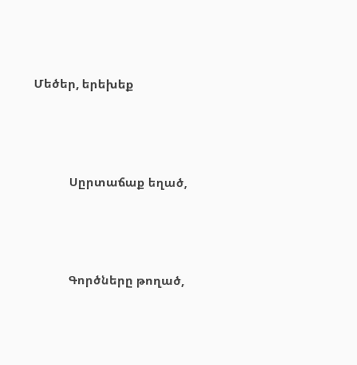Մեծեր, երեխեք



            Սըրտաճաք եղած,



            Գործները թողած,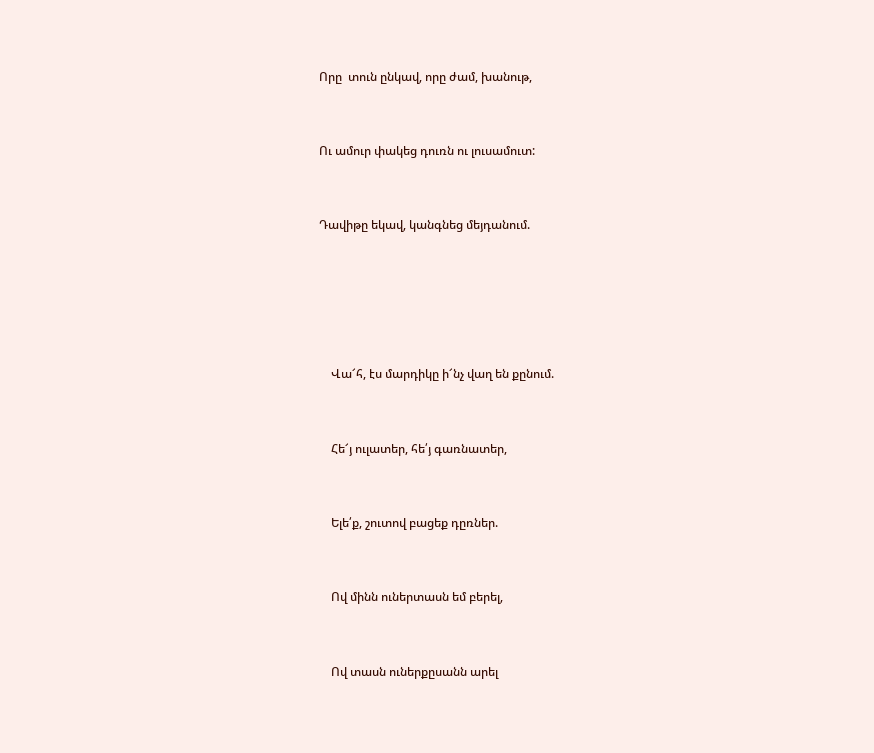Որը  տուն ընկավ, որը ժամ, խանութ,



Ու ամուր փակեց դուռն ու լուսամուտ:



Դավիթը եկավ, կանգնեց մեյդանում.







    Վա՜հ, էս մարդիկը ի՜նչ վաղ են քընում.



    Հե՜յ ուլատեր, հե՛յ գառնատեր,



    Ելե՛ք, շուտով բացեք դըռներ.



    Ով մինն ուներտասն եմ բերել,



    Ով տասն ուներքըսանն արել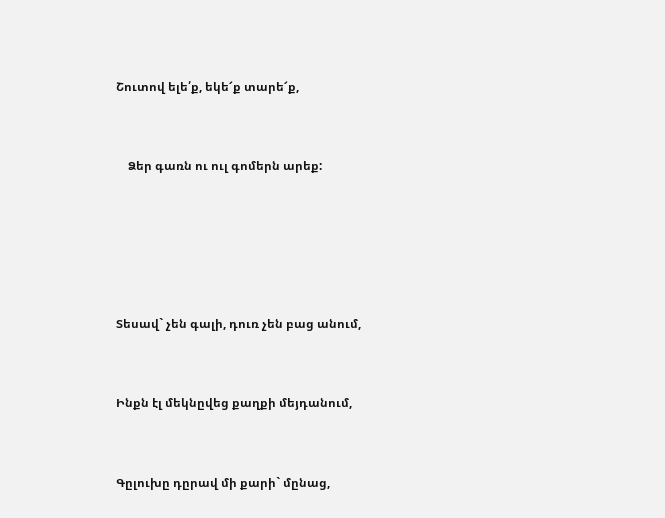Շուտով ելե՛ք, եկե՜ք տարե՜ք,



    Ձեր գառն ու ուլ գոմերն արեք:







Տեսավ` չեն գալի, դուռ չեն բաց անում,



Ինքն էլ մեկնըվեց քաղքի մեյդանում,



Գըլուխը դըրավ մի քարի` մընաց,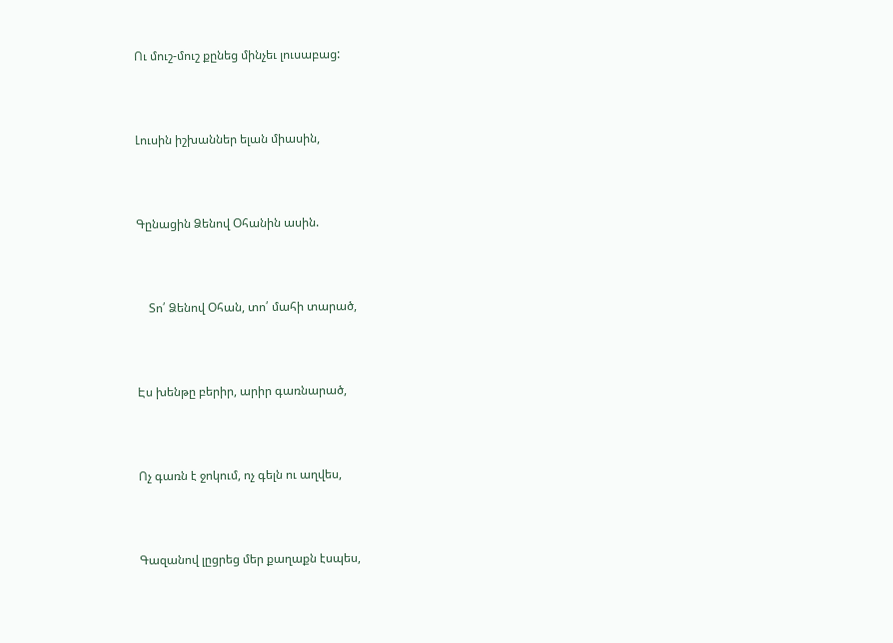Ու մուշ-մուշ քընեց մինչեւ լուսաբաց:



Լուսին իշխաններ ելան միասին,



Գընացին Ձենով Օհանին ասին.



    Տո՛ Ձենով Օհան, տո՛ մահի տարած,



Էս խենթը բերիր, արիր գառնարած,



Ոչ գառն է ջոկում, ոչ գելն ու աղվես,



Գազանով լըցրեց մեր քաղաքն էսպես,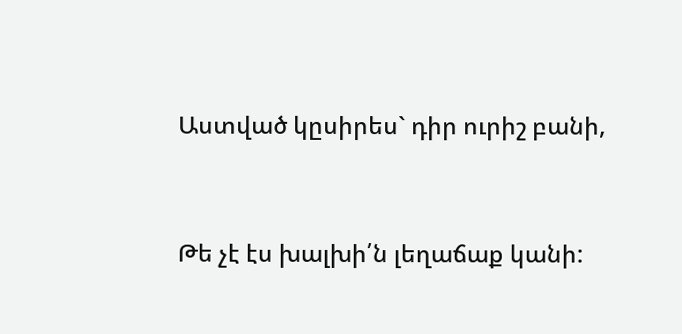Աստված կըսիրես` դիր ուրիշ բանի,



Թե չէ էս խալխի՛ն լեղաճաք կանի: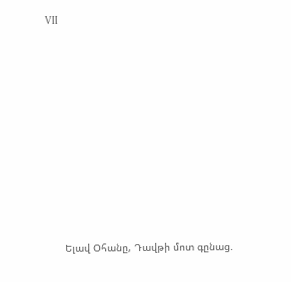VII











      Ելավ Օհանը, Դավթի մոտ գընաց.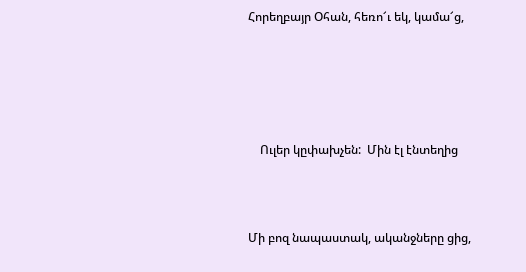Հորեղբայր Օհան, հեռո՜ւ եկ, կամա՜ց,





    Ուլեր կըփախչեն:  Մին էլ էնտեղից



Մի բոզ նապաստակ, ականջները ցից,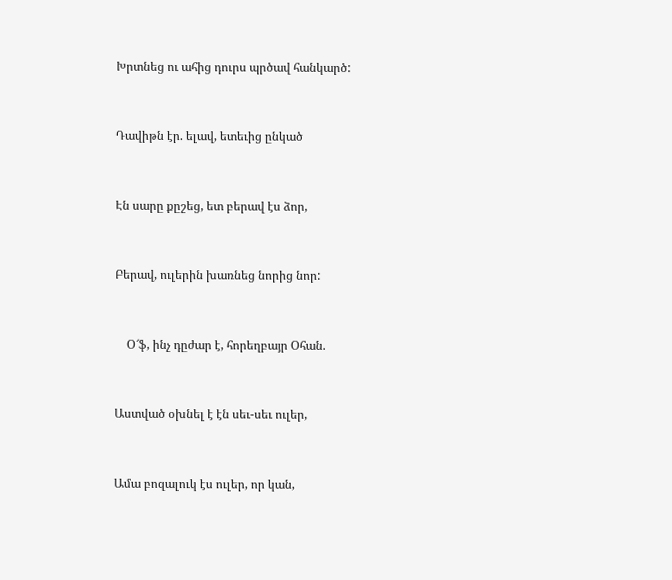Խրտնեց ու ահից դուրս պրծավ հանկարծ:



Դավիթն էր. ելավ, ետեւից ընկած



Էն սարը քըշեց, ետ բերավ էս ձոր,



Բերավ, ուլերին խառնեց նորից նոր:



    Օ՜ֆ, ինչ դըժար է, հորեղբայր Օհան.



Աստված օխնել է էն սեւ-սեւ ուլեր,



Ամա բոզալուկ էս ուլեր, որ կան,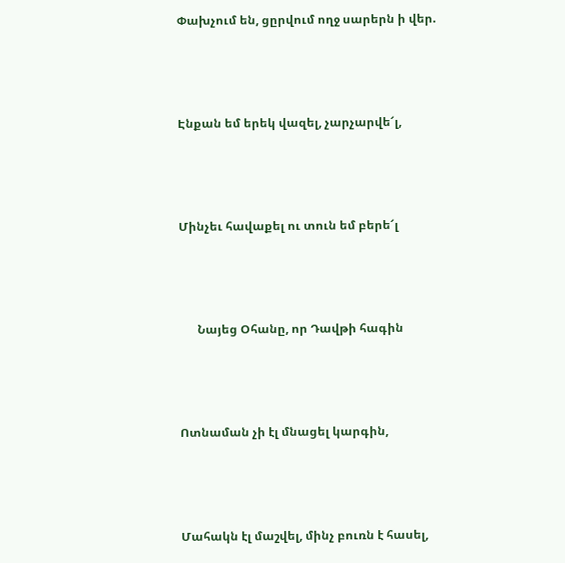Փախչում են, ցըրվում ողջ սարերն ի վեր.



Էնքան եմ երեկ վազել, չարչարվե՜լ,



Մինչեւ հավաքել ու տուն եմ բերե՜լ



      Նայեց Օհանը, որ Դավթի հագին



Ոտնաման չի էլ մնացել կարգին,



Մահակն էլ մաշվել, մինչ բուռն է հասել,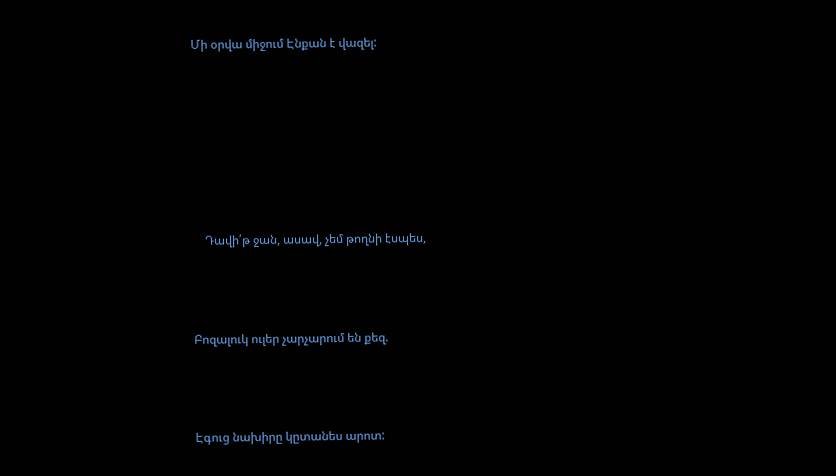Մի օրվա միջում Էնքան է վազել:







    Դավի՛թ ջան, ասավ, չեմ թողնի էսպես,



Բոզալուկ ուլեր չարչարում են քեզ.



Էգուց նախիրը կըտանես արոտ: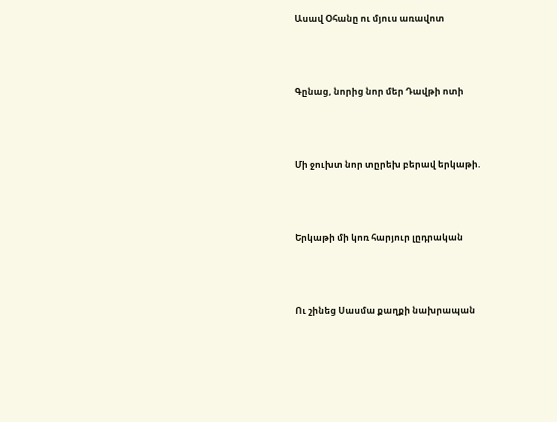Ասավ Օհանը ու մյուս առավոտ



Գընաց, նորից նոր մեր Դավթի ոտի



Մի ջուխտ նոր տըրեխ բերավ երկաթի.



Երկաթի մի կոռ հարյուր լըդրական



Ու շինեց Սասմա քաղքի նախրապան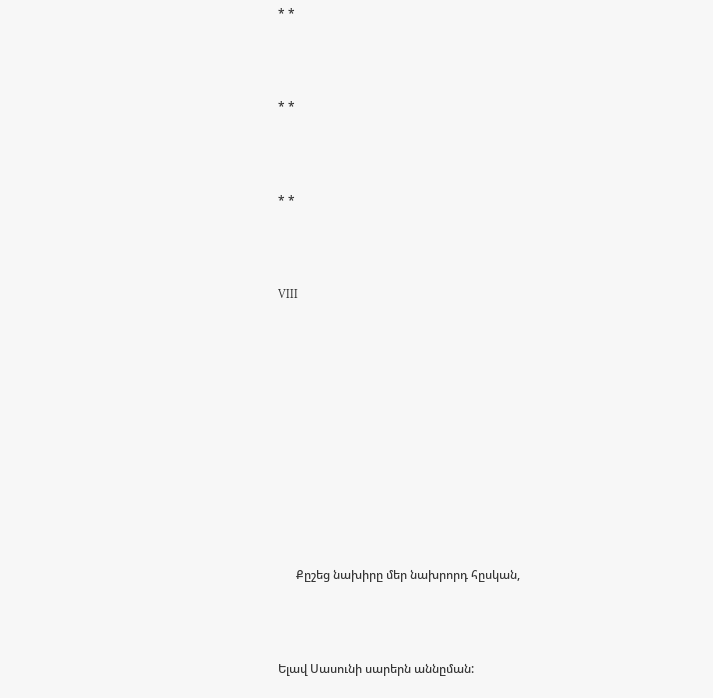* *



* *



* *



VIII











      Քըշեց նախիրը մեր նախրորդ հըսկան,



Ելավ Սասունի սարերն աննըման: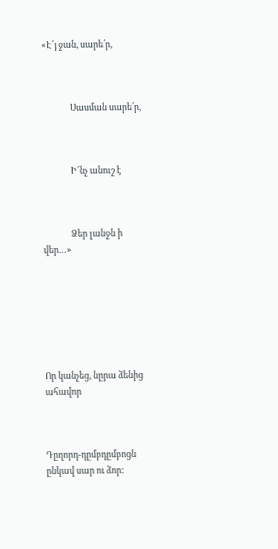«Է՜յ ջան, սարե՛ր,



              Սասման սարե՛ր,



              Ի՜նչ անուշ է



              Ձեր լանջն ի վեր…»







Որ կանչեց, նըրա ձենից ահավոր



Դըղորդ-դըմբդըմբոցն ընկավ սար ու ձոր: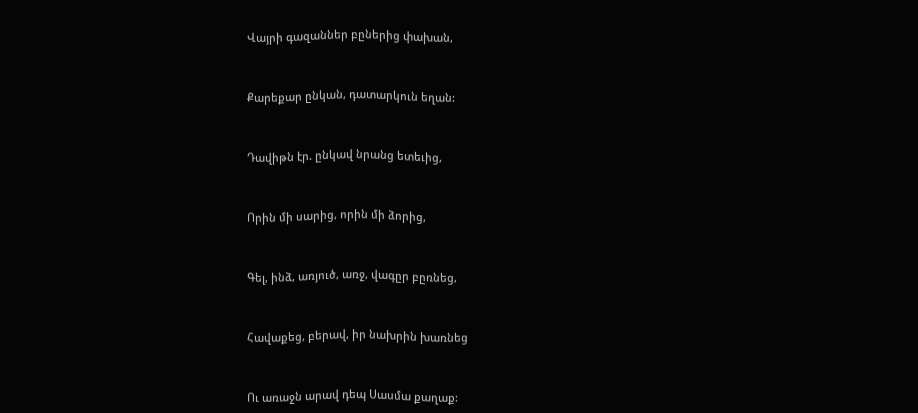Վայրի գազաններ բըներից փախան,



Քարեքար ընկան, դատարկուն եղան:



Դավիթն էր. ընկավ նրանց ետեւից,



Որին մի սարից, որին մի ձորից,



Գել, ինձ, առյուծ, առջ, վագըր բըռնեց,



Հավաքեց, բերավ, իր նախրին խառնեց



Ու առաջն արավ դեպ Սասմա քաղաք: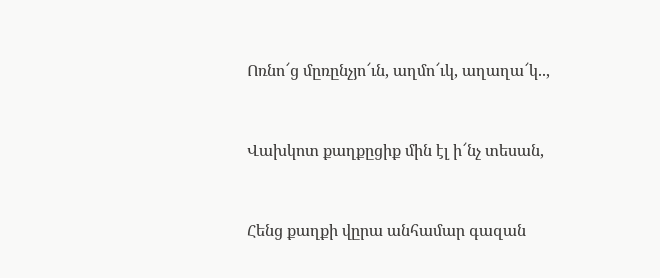Ոռնո՜ց մըռընչյո՜ւն, աղմո՜ւկ, աղաղա՜կ..,



Վախկոտ քաղքըցիք մին էլ ի՜նչ տեսան,



Հենց քաղքի վըրա անհամար գազան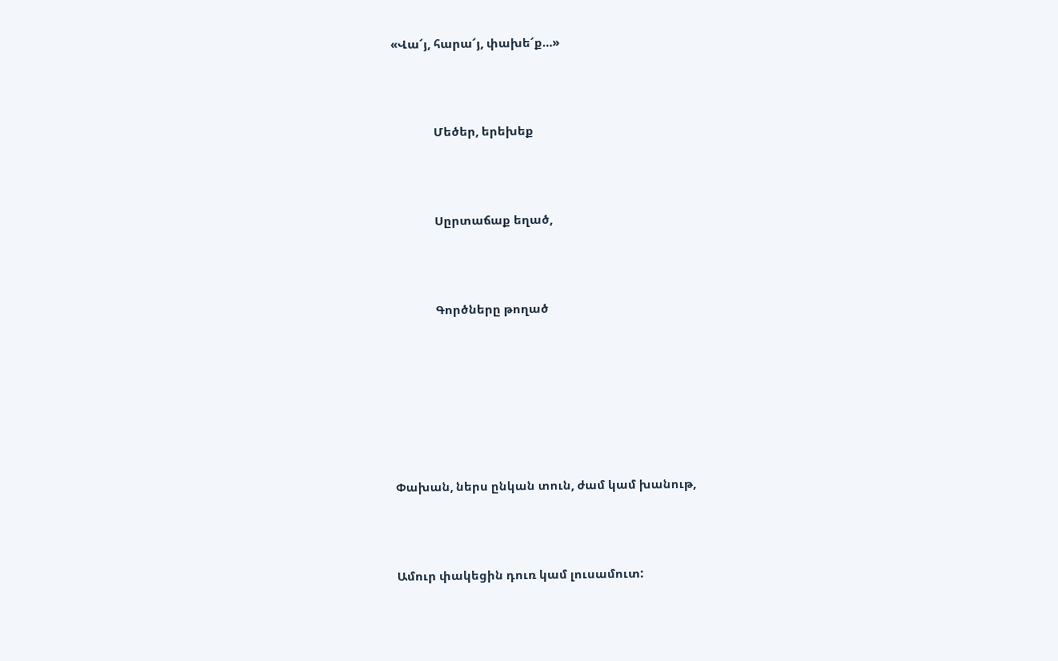«Վա՜յ, հարա՜յ, փախե՜ք…»



              Մեծեր, երեխեք



              Սըրտաճաք եղած,



              Գործները թողած







Փախան, ներս ընկան տուն, ժամ կամ խանութ,



Ամուր փակեցին դուռ կամ լուսամուտ: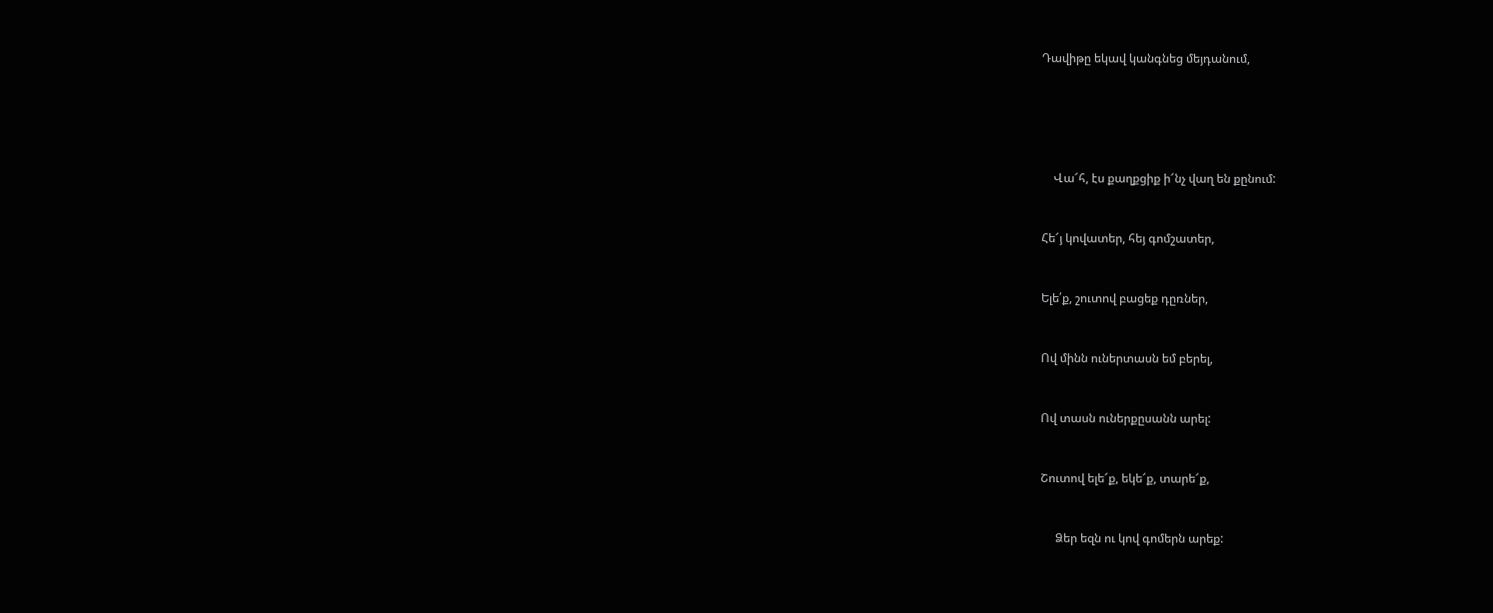Դավիթը եկավ կանգնեց մեյդանում,







    Վա՜հ, էս քաղքցիք ի՜նչ վաղ են քընում:



Հե՜յ կովատեր, հեյ գոմշատեր,



Ելե՛ք, շուտով բացեք դըռներ,



Ով մինն ուներտասն եմ բերել,



Ով տասն ուներքըսանն արել:



Շուտով ելե՜ք, եկե՜ք, տարե՜ք,



     Ձեր եզն ու կով գոմերն արեք: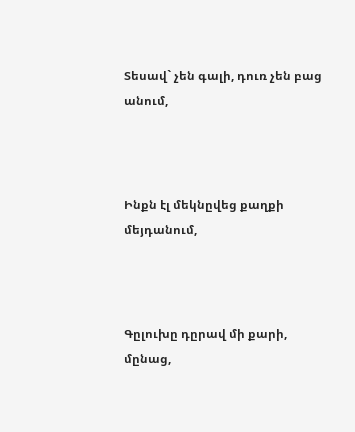Տեսավ` չեն գալի, դուռ չեն բաց անում,



Ինքն էլ մեկնըվեց քաղքի մեյդանում,



Գըլուխը դըրավ մի քարի, մընաց,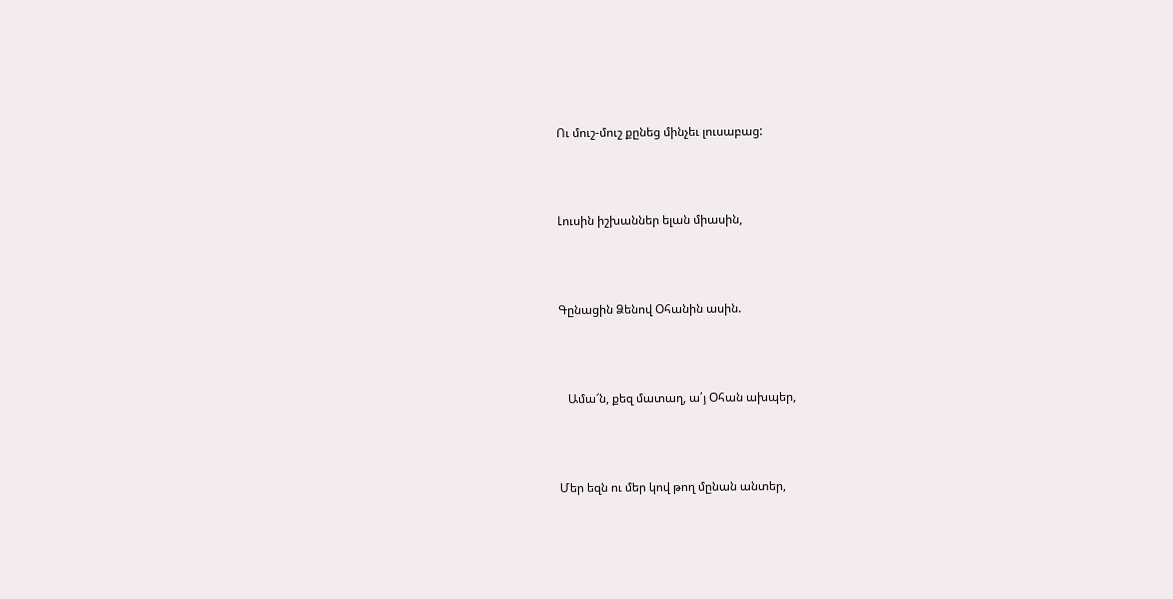Ու մուշ-մուշ քընեց մինչեւ լուսաբաց:



Լուսին իշխաններ ելան միասին,



Գընացին Ձենով Օհանին ասին.



   Ամա՜ն, քեզ մատաղ, ա՛յ Օհան ախպեր,



Մեր եզն ու մեր կով թող մընան անտեր,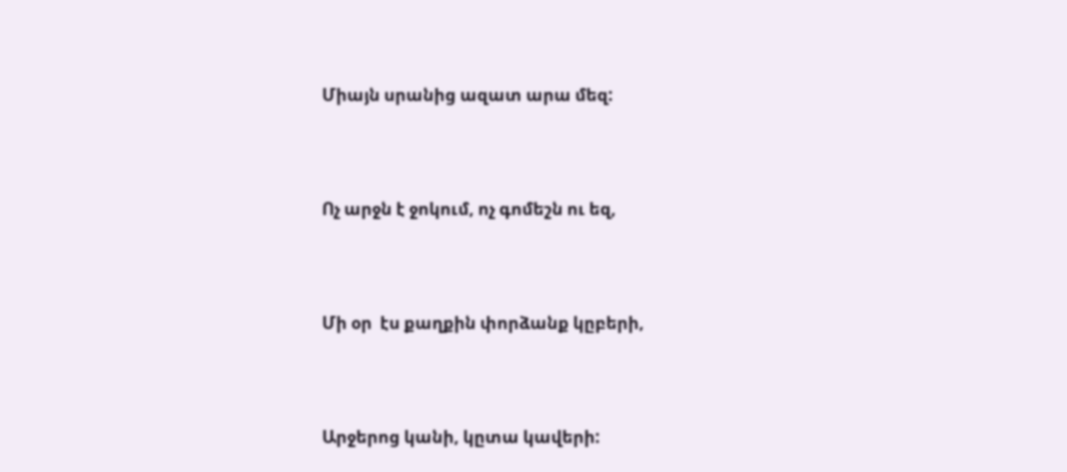Միայն սրանից ազատ արա մեզ:



Ոչ արջն է ջոկում, ոչ գոմեշն ու եզ,



Մի օր  էս քաղքին փորձանք կըբերի,



Արջերոց կանի, կըտա կավերի: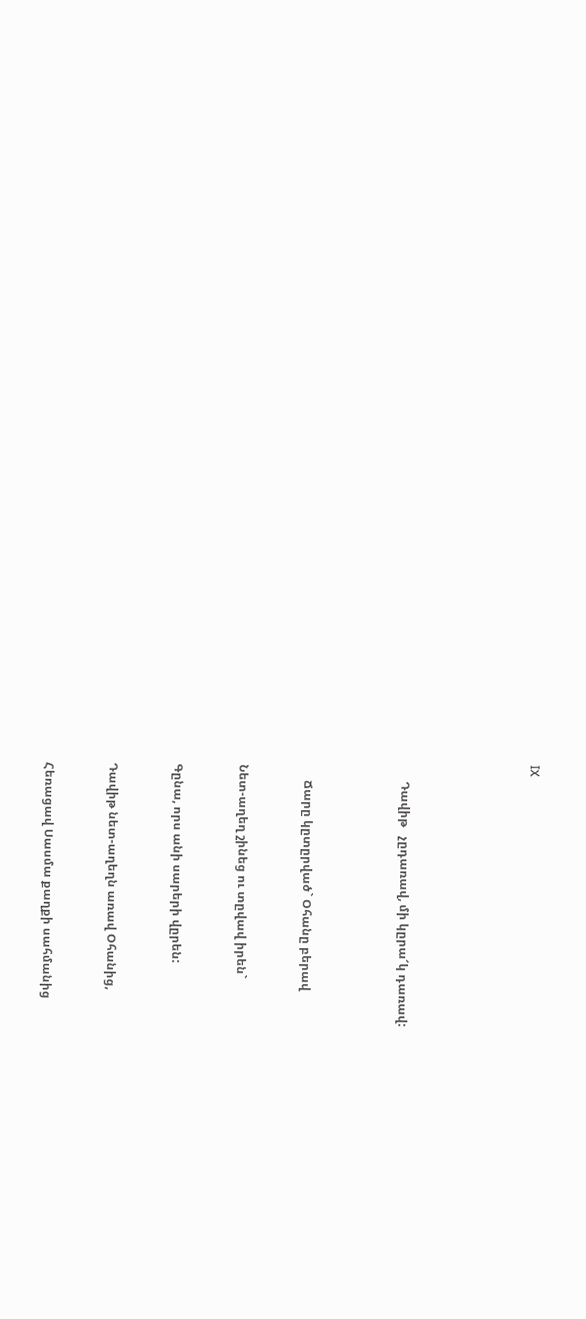IX







      Դավիթ   չըդառավ, մի կըրա՜կ դառավ:





      Ճարը կըտըրված` Օհանը բերավ



 Նետ-աղեղ շինեց ու տըվավ իրեն`



 Գընա, որս անի սարերի վըրեն:



 Դավիթ նետ-աղեղն առավ Օհանից,



 Հեռացավ Սասմա քաղքի սահմանից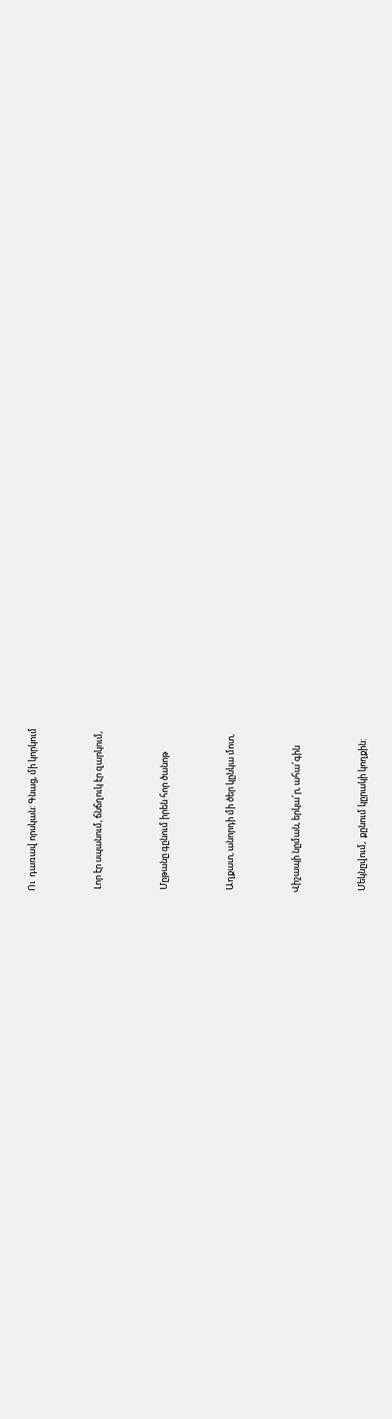Ու  դառավ որսկան: Գնաց, մի կորկում



 Լոր էր սպանում, ճնճղուկ էր զարկում,



 Մըթանը գընում իրեն հոր ծանոթ



 Աղքատ, անորդի մի ծեր կընկա մոտ,



Վիշապի նըման, երկա՜ր, ահա՜գին



 Մեկնըվում,  քընում կըրակի կողքին: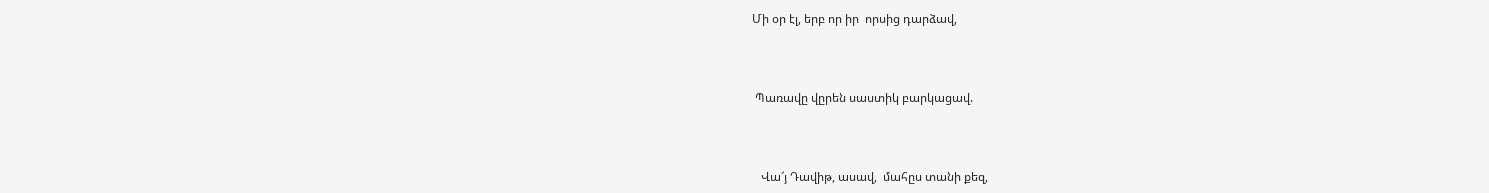Մի օր էլ, երբ որ իր  որսից դարձավ,



 Պառավը վըրեն սաստիկ բարկացավ.



   Վա՜յ Դավիթ, ասավ,  մահըս տանի քեզ,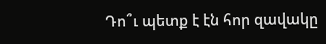Դո՞ւ պետք է էն հոր զավակը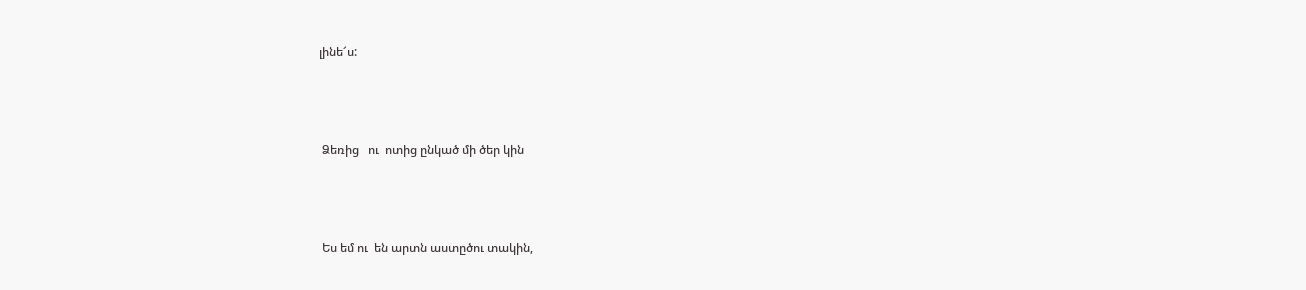լինե՜ս:



 Ձեռից   ու  ոտից ընկած մի ծեր կին



 Ես եմ ու  են արտն աստըծու տակին,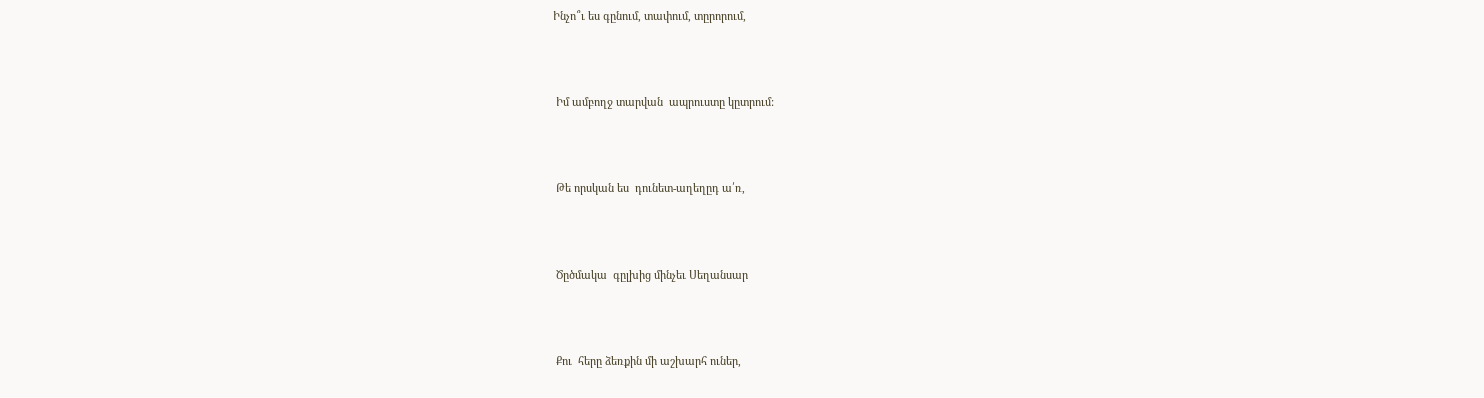Ինչո՞ւ ես գընում, տափում, տըրորում,



 Իմ ամբողջ տարվան  ապրուստը կըտրում:



 Թե որսկան ես  դունետ-աղեղըդ ա՛ռ,



 Ծըծմակա  գըլխից մինչեւ Սեղանսար



 Քու  հերը ձեռքին մի աշխարհ ուներ,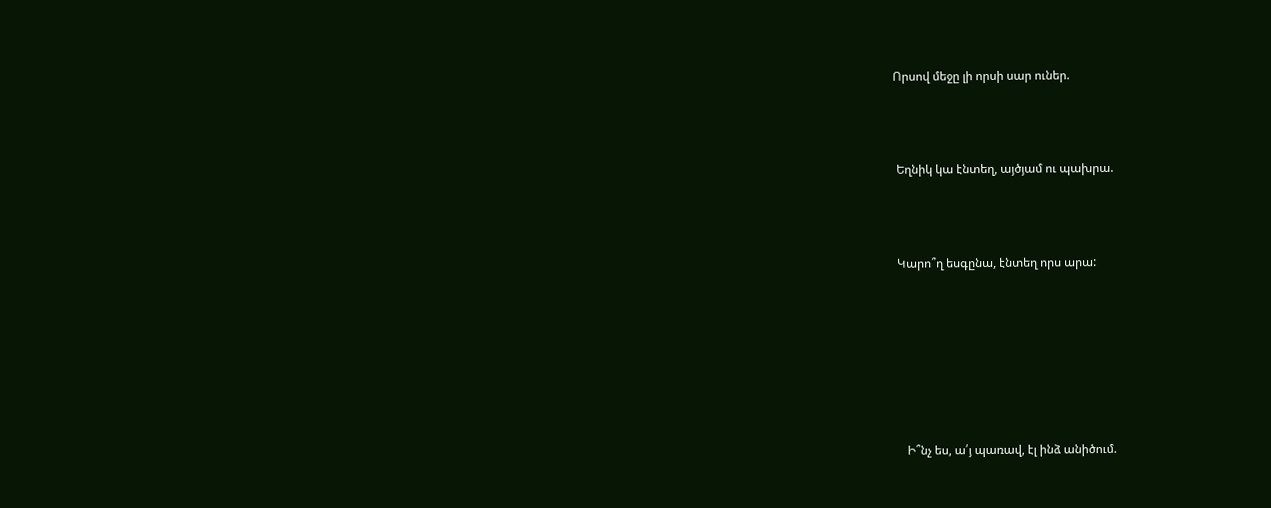Որսով մեջը լի որսի սար ուներ.



 Եղնիկ կա էնտեղ, այծյամ ու պախրա.



 Կարո՞ղ եսգընա, էնտեղ որս արա:







    Ի՞նչ ես, ա՛յ պառավ, էլ ինձ անիծում.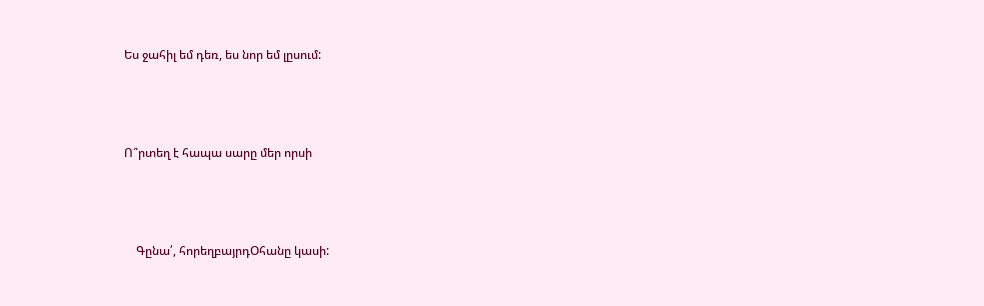Ես ջահիլ եմ դեռ, ես նոր եմ լըսում:



Ո՞րտեղ է հապա սարը մեր որսի



    Գընա՛, հորեղբայրդՕհանը կասի: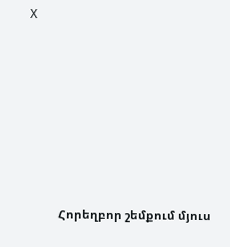X









          Հորեղբոր շեմքում մյուս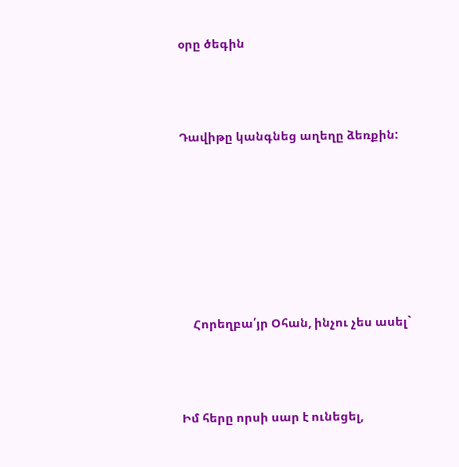օրը ծեգին



Դավիթը կանգնեց աղեղը ձեռքին:







    Հորեղբա՛յր Օհան, ինչու չես ասել`



Իմ հերը որսի սար է ունեցել,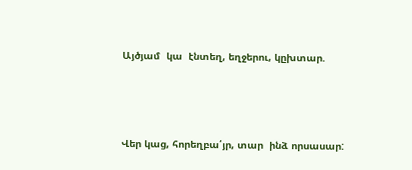Այծյամ  կա  էնտեղ, եղջերու, կըխտար.



Վեր կաց, հորեղբա՛յր, տար  ինձ որսասար: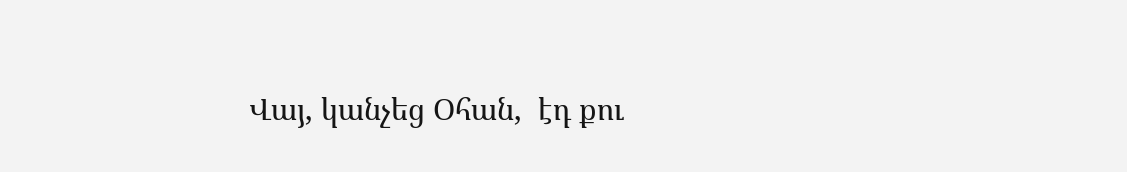Վայ, կանչեց Օհան,  էդ քու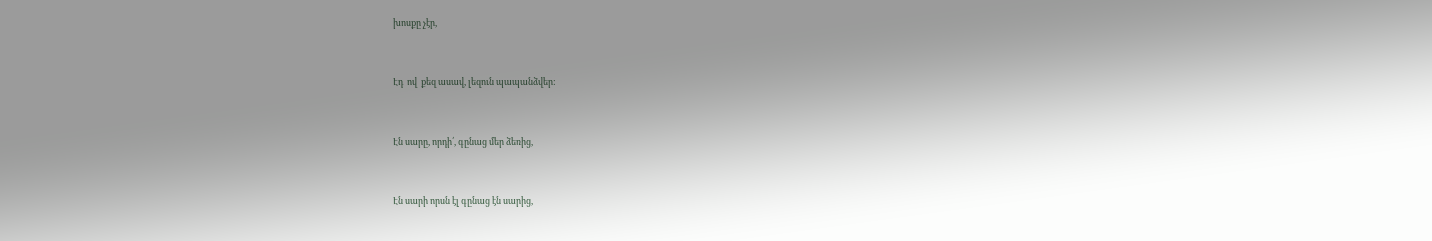խոսքը չէր,



Էդ  ով  քեզ ասավ, լեզուն պապանձվեր:



Էն սարը, որդի՛, գընաց մեր ձեռից,



Էն սարի որսն էլ գընաց էն սարից,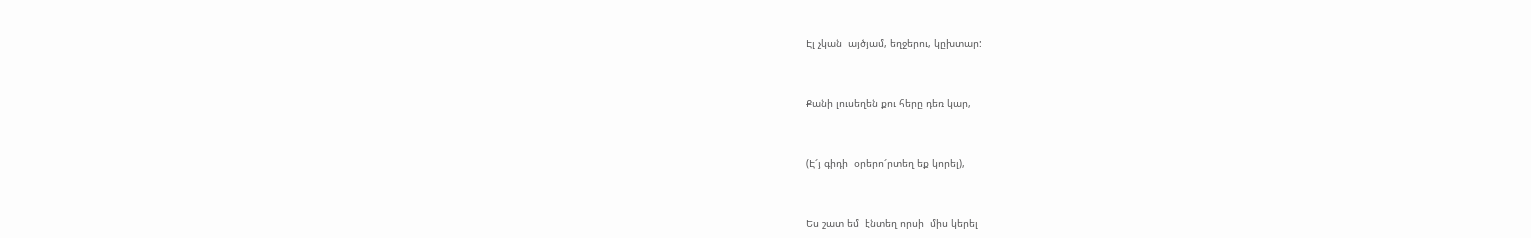Էլ չկան  այծյամ, եղջերու, կըխտար:



Քանի լուսեղեն քու հերը դեռ կար,



(Է՜յ գիդի  օրերո՜րտեղ եք կորել),



Ես շատ եմ  էնտեղ որսի  միս կերել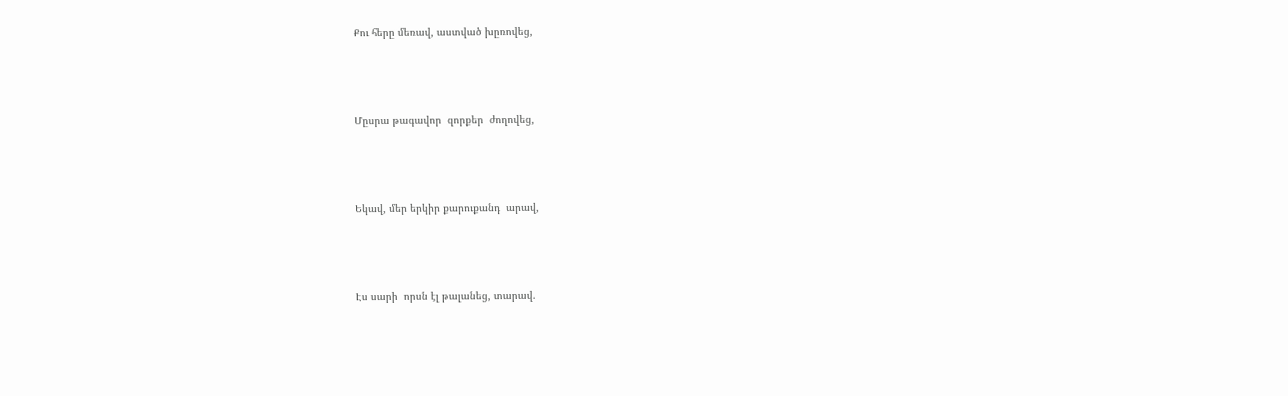Քու հերը մեռավ, աստված խըռովեց,



Մըսրա թագավոր  զորքեր  ժողովեց,



Եկավ, մեր երկիր քարուքանդ  արավ,



Էս սարի  որսն էլ թալանեց, տարավ.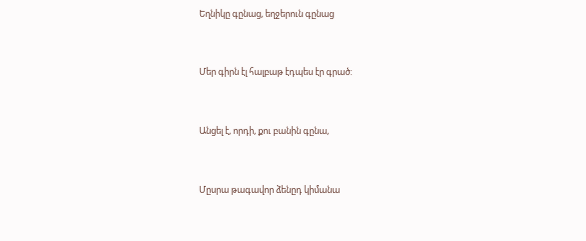Եղնիկը գընաց, եղջերուն գընաց



Մեր գիրն էլ հալբաթ էդպես էր գրած:



Անցել է, որդի, քու բանին գընա,



Մըսրա թագավոր ձենըդ կիմանա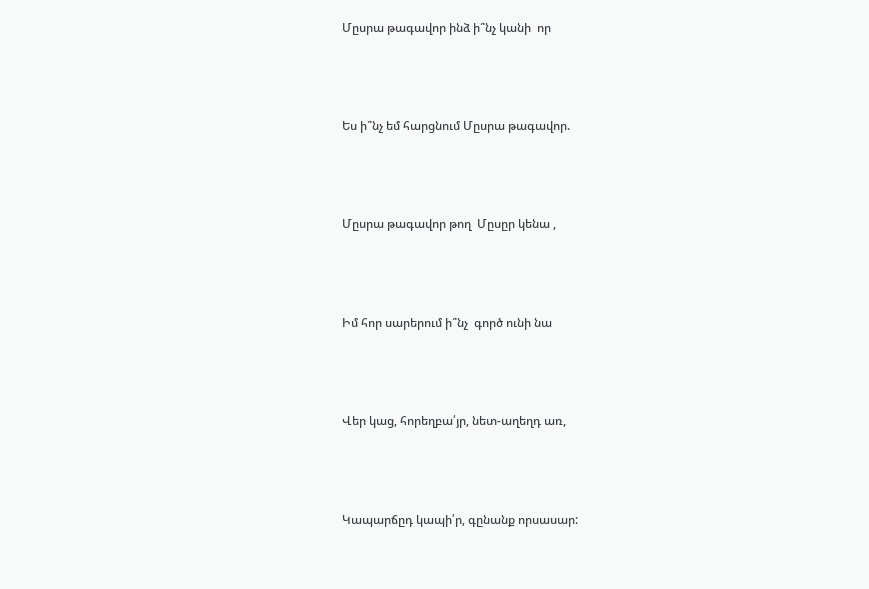Մըսրա թագավոր ինձ ի՞նչ կանի  որ



Ես ի՞նչ եմ հարցնում Մըսրա թագավոր.



Մըսրա թագավոր թող  Մըսըր կենա ,



Իմ հոր սարերում ի՞նչ  գործ ունի նա



Վեր կաց, հորեղբա՛յր, նետ-աղեղդ առ,



Կապարճըդ կապի՛ր, գընանք որսասար: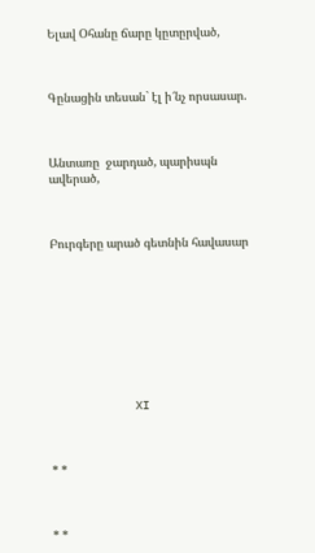Ելավ Օհանը ճարը կըտըրված,



Գընացին տեսան` էլ ի՜նչ որսասար.



Անտառը  ջարդած, պարիսպն ավերած,



Բուրգերը արած գետնին հավասար









            XI



* *



* *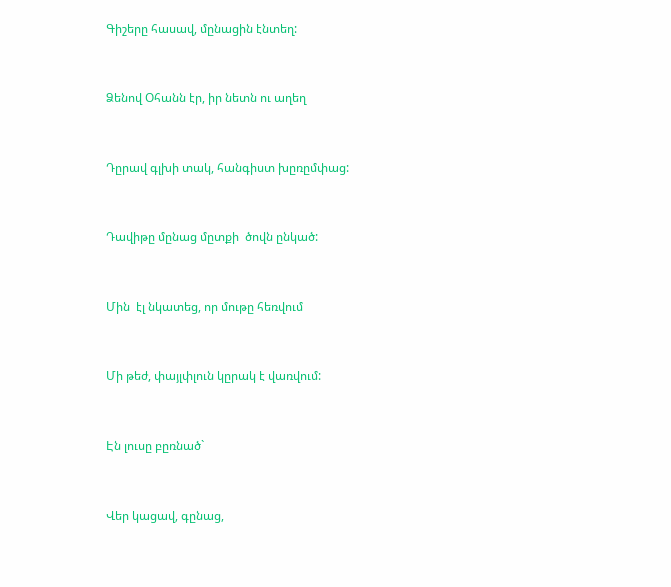Գիշերը հասավ, մընացին էնտեղ:



Ձենով Օհանն էր, իր նետն ու աղեղ



Դըրավ գլխի տակ, հանգիստ խըռըմփաց:



Դավիթը մընաց մըտքի  ծովն ընկած:



Մին  էլ նկատեց, որ մութը հեռվում



Մի թեժ, փայլփլուն կըրակ է վառվում:



Էն լուսը բըռնած`



Վեր կացավ, գընաց,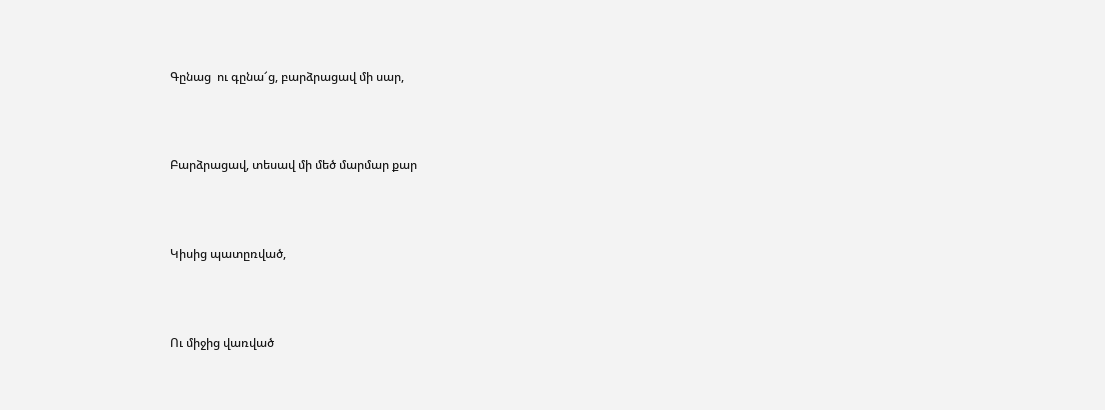Գընաց  ու գընա՜ց, բարձրացավ մի սար,



Բարձրացավ, տեսավ մի մեծ մարմար քար



Կիսից պատըռված,



Ու միջից վառված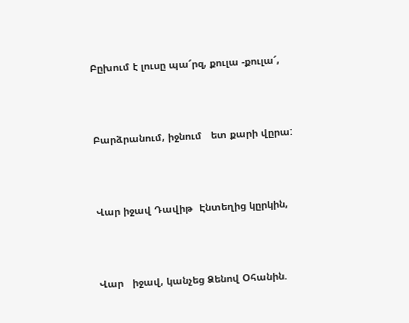Բըխում է լուսը պա՜րզ, քուլա -քուլա՜,



Բարձրանում, իջնում   ետ քարի վըրա:



Վար իջավ Դավիթ  Էնտեղից կըրկին,



Վար   իջավ, կանչեց Ձենով Օհանին.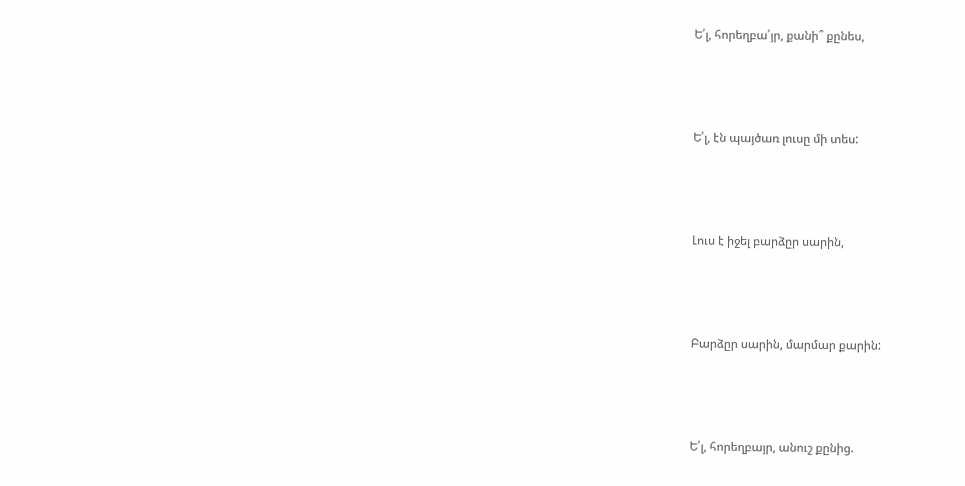Ե՛լ, հորեղբա՛յր, քանի՞ քընես,



Ե՛լ, էն պայծառ լուսը մի տես:



Լուս է իջել բարձըր սարին,



Բարձըր սարին, մարմար քարին:



Ե՛լ, հորեղբայր, անուշ քընից.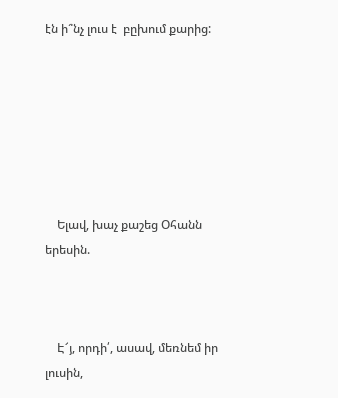էն ի՞նչ լուս է  բըխում քարից:







    Ելավ, խաչ քաշեց Օհանն երեսին.



    Է՜յ, որդի՛, ասավ, մեռնեմ իր լուսին,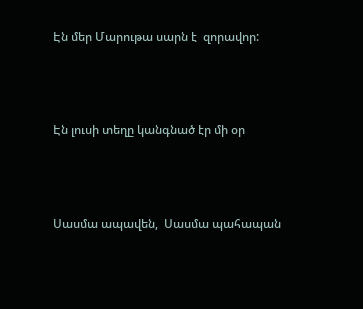Էն մեր Մարութա սարն է  զորավոր:



Էն լուսի տեղը կանգնած էր մի օր



Սասմա ապավեն,  Սասմա պահապան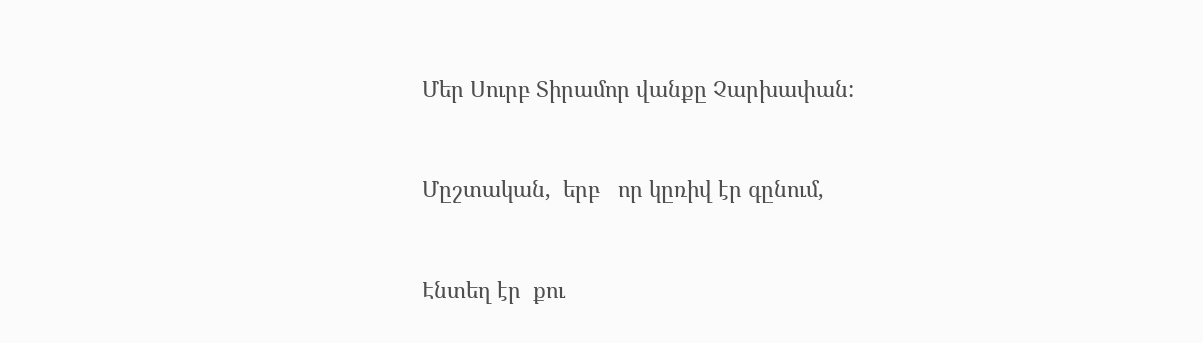Մեր Սուրբ Տիրամոր վանքը Չարխափան:



Մըշտական,  երբ   որ կըռիվ էր գընում,



Էնտեղ էր  քու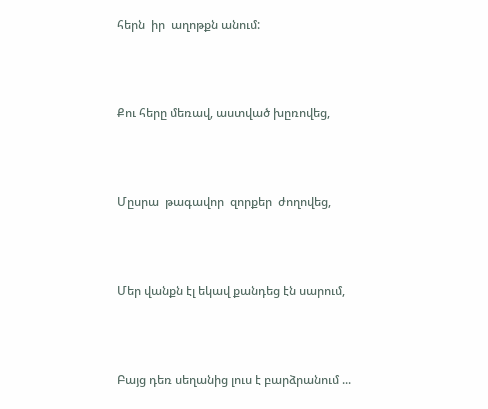հերն  իր  աղոթքն անում:



Քու հերը մեռավ, աստված խըռովեց,



Մըսրա  թագավոր  զորքեր  ժողովեց,



Մեր վանքն էլ եկավ քանդեց էն սարում,



Բայց դեռ սեղանից լուս է բարձրանում ...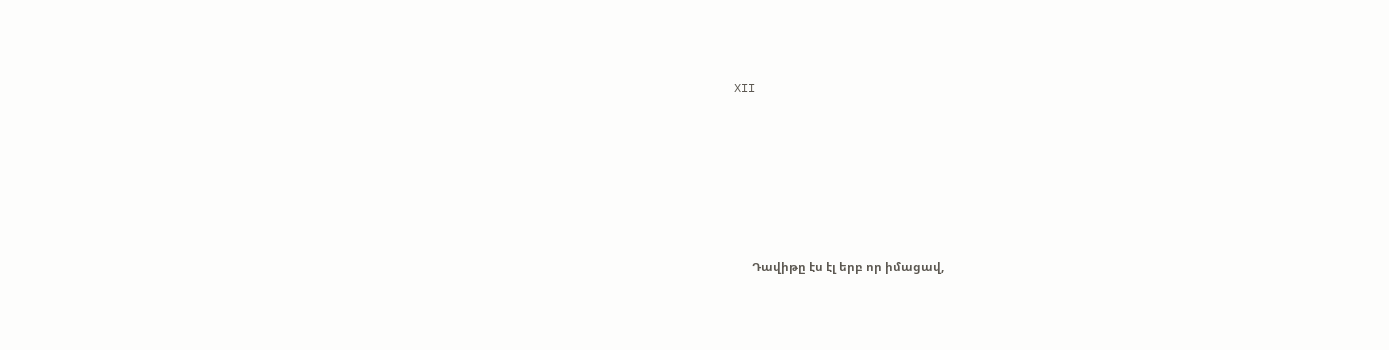XII







      Դավիթը էս էլ երբ որ իմացավ,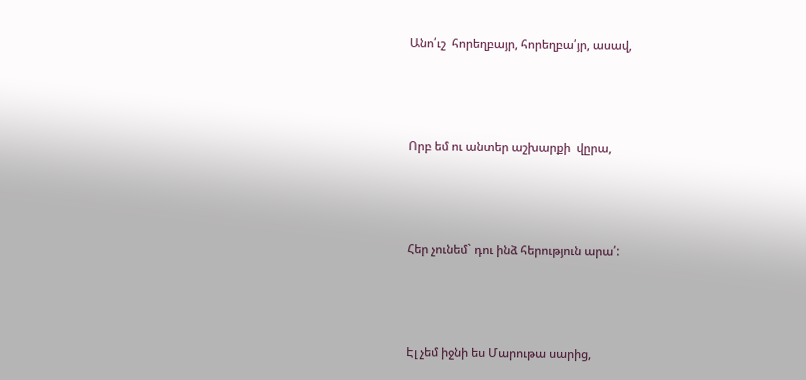Անո՛ւշ  հորեղբայր, հորեղբա՛յր, ասավ,



Որբ եմ ու անտեր աշխարքի  վըրա,



Հեր չունեմ` դու ինձ հերություն արա՛:



Էլ չեմ իջնի ես Մարութա սարից,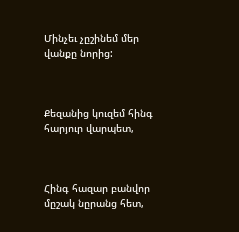Մինչեւ չըշինեմ մեր վանքը նորից:



Քեզանից կուզեմ հինգ հարյուր վարպետ,



Հինգ հազար բանվոր մըշակ նըրանց հետ,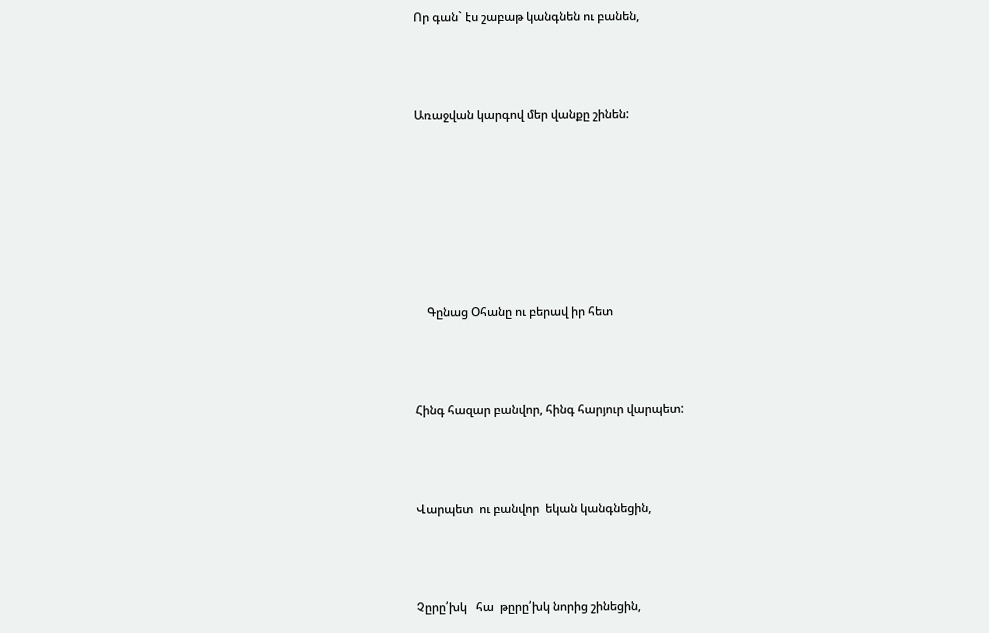Որ գան` էս շաբաթ կանգնեն ու բանեն,



Առաջվան կարգով մեր վանքը շինեն:







    Գընաց Օհանը ու բերավ իր հետ



Հինգ հազար բանվոր, հինգ հարյուր վարպետ:



Վարպետ  ու բանվոր  եկան կանգնեցին,



Չըրը՛խկ   հա  թըրը՛խկ նորից շինեցին,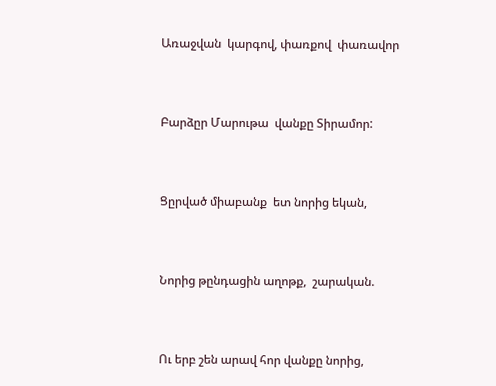Առաջվան  կարգով, փառքով  փառավոր



Բարձըր Մարութա  վանքը Տիրամոր:



Ցըրված միաբանք  ետ նորից եկան,



Նորից թընդացին աղոթք,  շարական.



Ու երբ շեն արավ հոր վանքը նորից,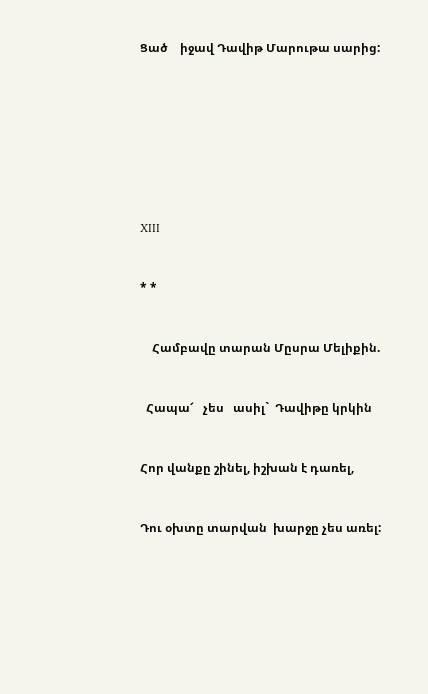Ցած    իջավ Դավիթ Մարութա սարից:











XIII



* *



    Համբավը տարան Մըսրա Մելիքին.



  Հապա՜   չես   ասիլ`  Դավիթը կրկին



Հոր վանքը շինել, իշխան է դառել,



Դու օխտը տարվան  խարջը չես առել: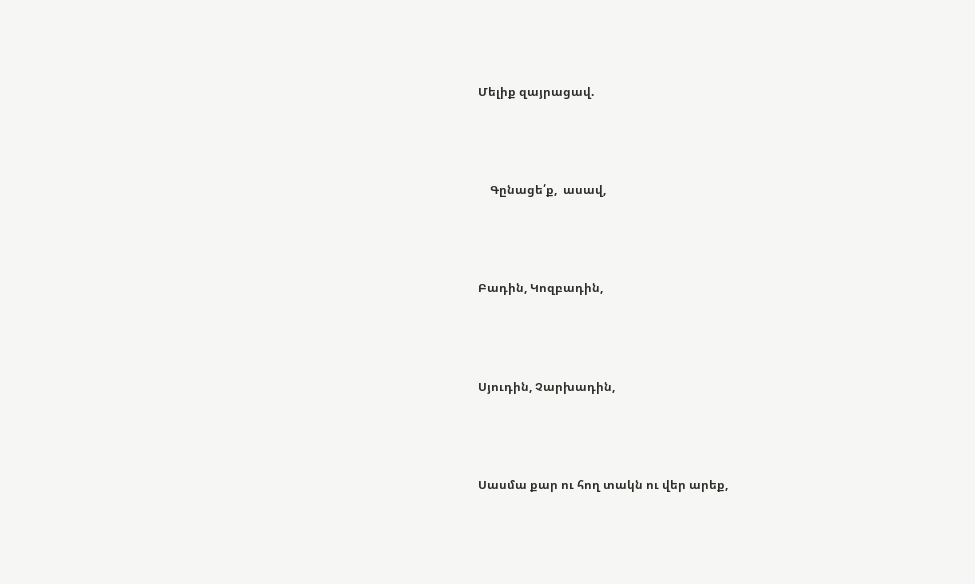Մելիք զայրացավ.



    Գընացե՛ք,  ասավ,



Բադին, Կոզբադին,



Սյուդին, Չարխադին,



Սասմա քար ու հող տակն ու վեր արեք,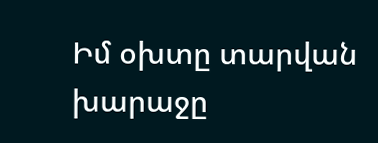Իմ օխտը տարվան խարաջը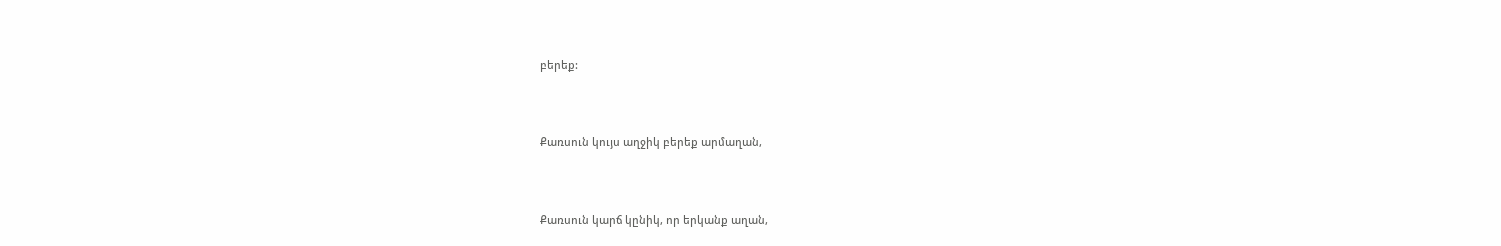բերեք:



Քառսուն կույս աղջիկ բերեք արմաղան,



Քառսուն կարճ կընիկ, որ երկանք աղան,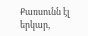Քառսունն էլ երկար,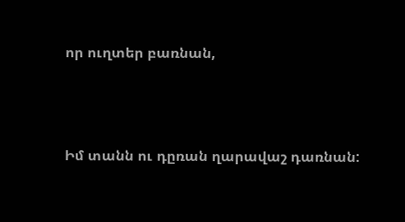որ ուղտեր բառնան,



Իմ տանն ու դըռան ղարավաշ դառնան: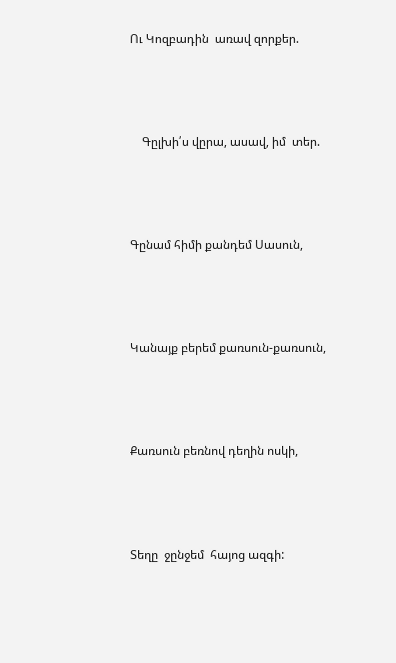Ու Կոզբադին  առավ զորքեր.



    Գըլխի՛ս վըրա, ասավ, իմ  տեր.



Գընամ հիմի քանդեմ Սասուն,



Կանայք բերեմ քառսուն-քառսուն,



Քառսուն բեռնով դեղին ոսկի,



Տեղը  ջընջեմ  հայոց ազգի: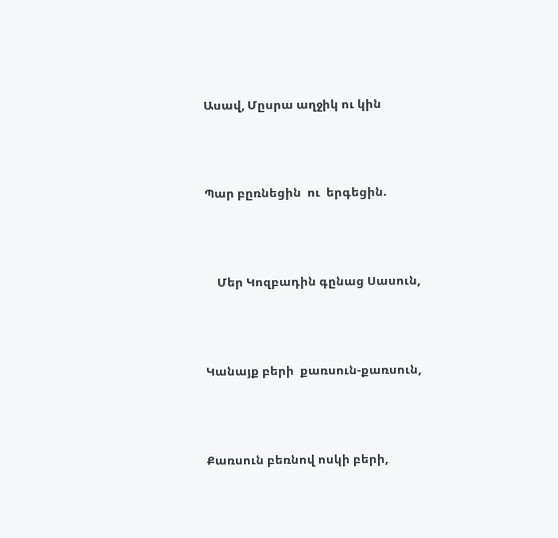Ասավ, Մըսրա աղջիկ ու կին



Պար բըռնեցին  ու  երգեցին.



    Մեր Կոզբադին գընաց Սասուն,



Կանայք բերի  քառսուն-քառսուն,



Քառսուն բեռնով ոսկի բերի,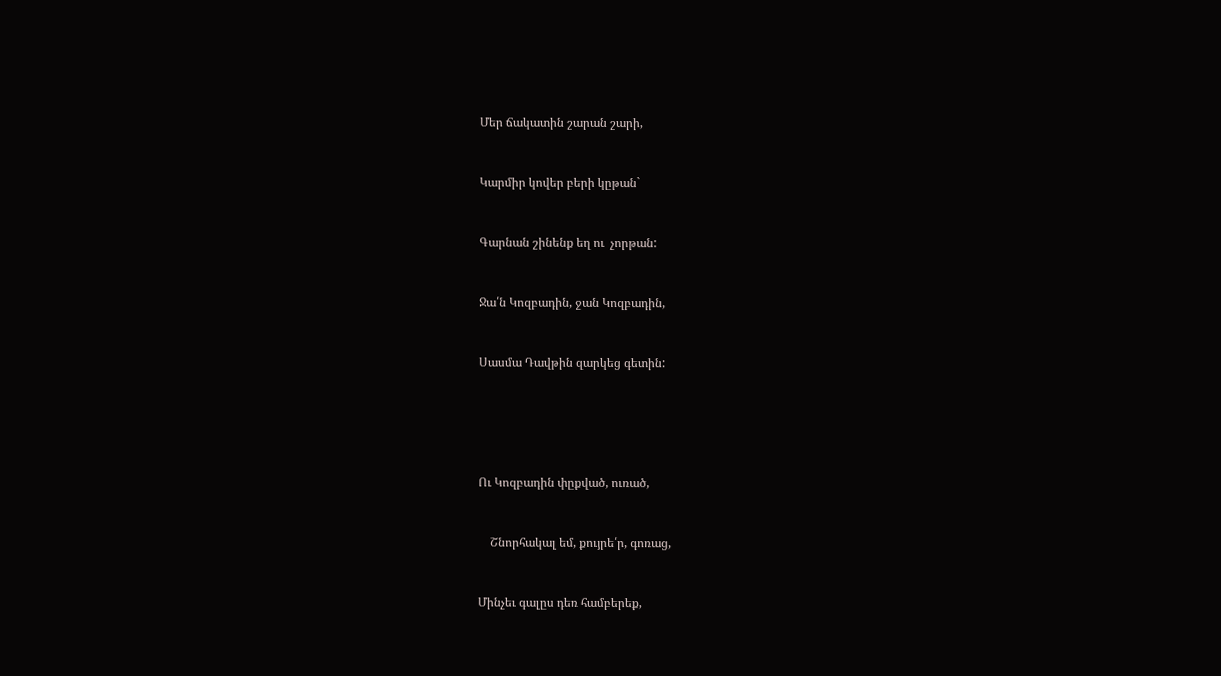Մեր ճակատին շարան շարի,



Կարմիր կովեր բերի կըթան`



Գարնան շինենք եղ ու  չորթան:



Ջա՛ն Կոզբադին, ջան Կոզբադին,



Սասմա Դավթին զարկեց գետին:







Ու Կոզբադին փըքված, ուռած,



    Շնորհակալ եմ, քույրե՛ր, գոռաց,



Մինչեւ գալըս դեռ համբերեք,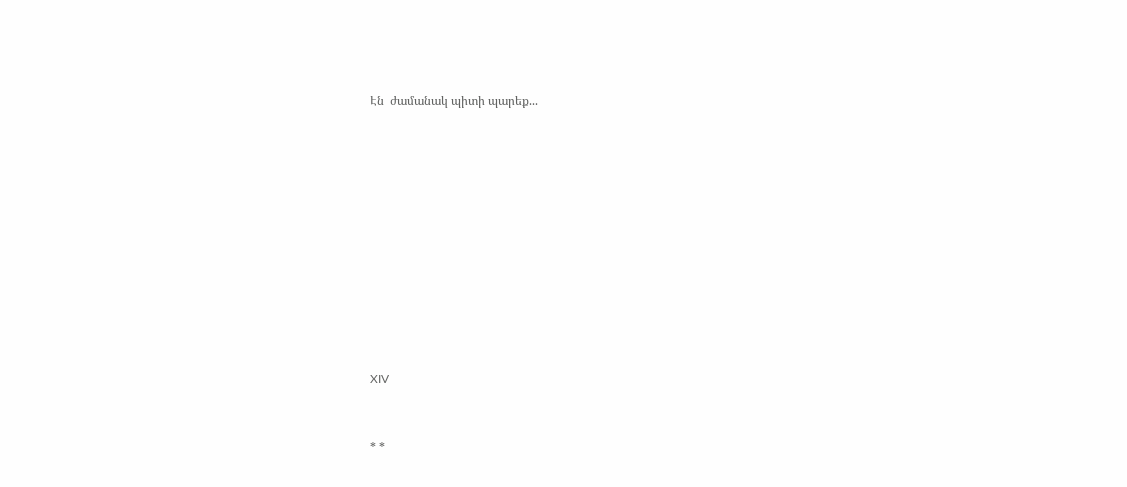Էն  ժամանակ պիտի պարեք...















XIV



* *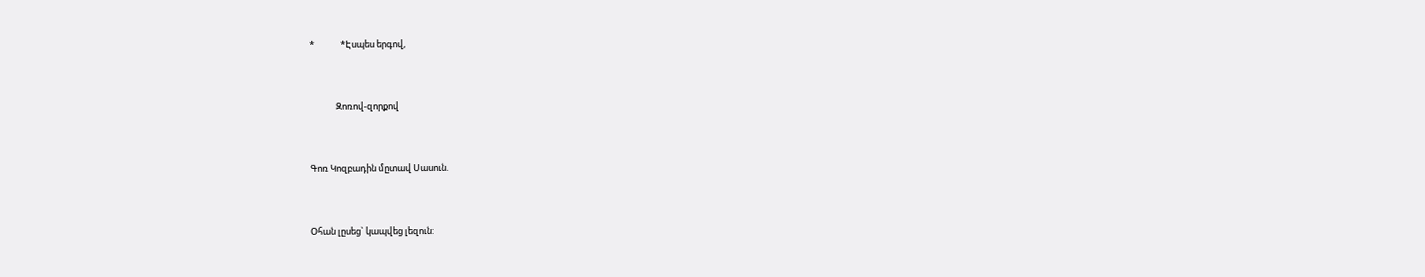*             *Էսպես երգով,



             Զոռով-զորքով



Գոռ Կոզբադին մըտավ Սասուն.



Օհան լըսեց` կապվեց լեզուն: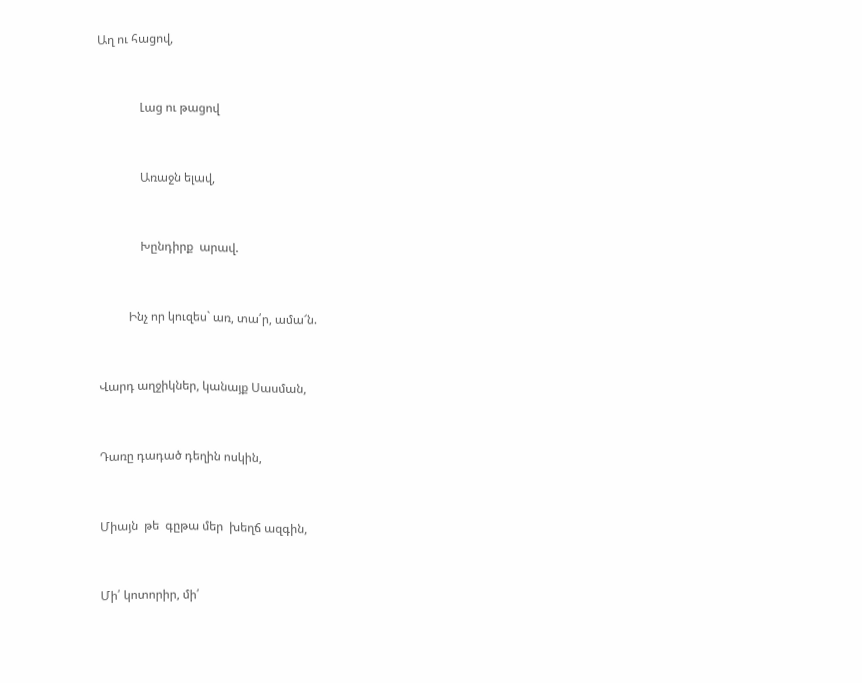Աղ ու հացով,



              Լաց ու թացով



              Առաջն ելավ,



              Խընդիրք  արավ.



          Ինչ որ կուզես` առ, տա՛ր, ամա՜ն.



Վարդ աղջիկներ, կանայք Սասման,



Դառը դադած դեղին ոսկին,



Միայն  թե  գըթա մեր  խեղճ ազգին,



Մի՛ կոտորիր, մի՛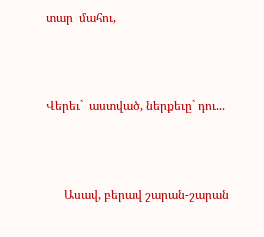տար  մահու,



Վերեւ`  աստված, ներքեւը` դու...



      Ասավ, բերավ շարան-շարան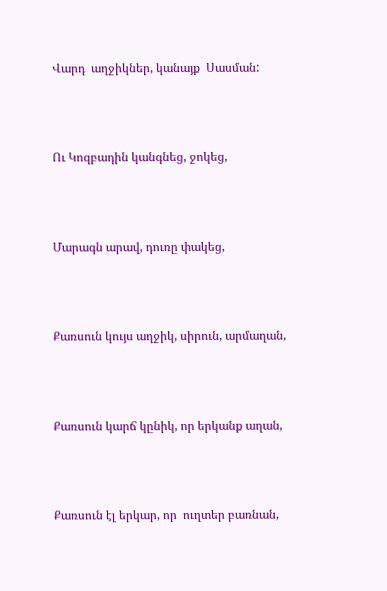Վարդ  աղջիկներ, կանայք  Սասման:



Ու Կոզբադին կանգնեց, ջոկեց,



Մարագն արավ, դուռը փակեց,



Քառսուն կույս աղջիկ, սիրուն, արմաղան,



Քառսուն կարճ կընիկ, որ երկանք աղան,



Քառսուն էլ երկար, որ  ուղտեր բառնան,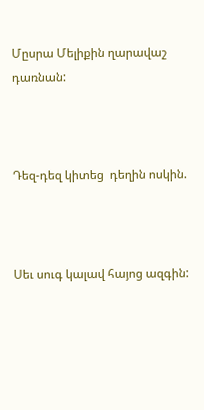Մըսրա Մելիքին ղարավաշ   դառնան:



Դեզ-դեզ կիտեց  դեղին ոսկին.



Սեւ սուգ կալավ հայոց ազգին: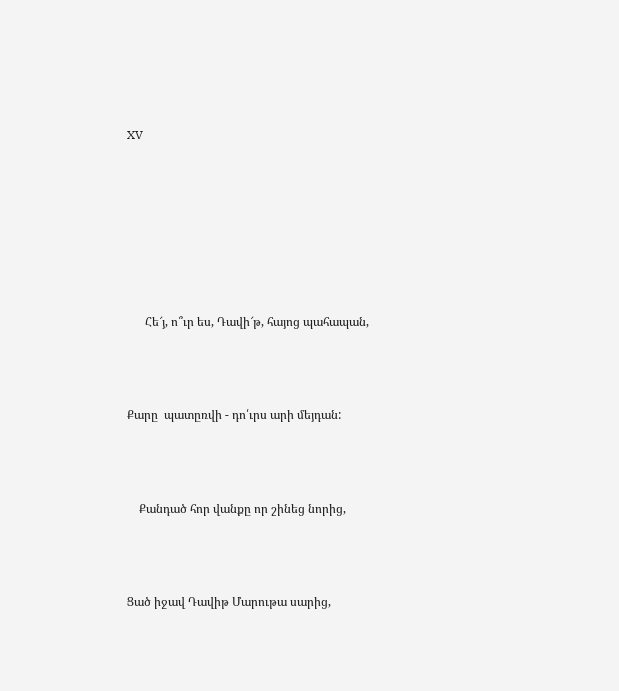XV







      Հե՜յ, ո՞ւր ես, Դավի՜թ, հայոց պահապան,



Քարը  պատըռվի - դո՛ւրս արի մեյդան:



    Քանդած հոր վանքը որ շինեց նորից,



Ցած իջավ Դավիթ Մարութա սարից,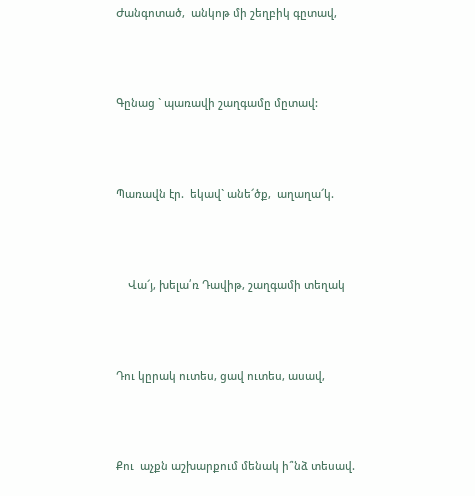Ժանգոտած,  անկոթ մի շեղբիկ գըտավ,



Գընաց ` պառավի շաղգամը մըտավ:



Պառավն էր.  եկավ` անե՜ծք,  աղաղա՜կ.



    Վա՜յ, խելա՛ռ Դավիթ, շաղգամի տեղակ



Դու կըրակ ուտես, ցավ ուտես, ասավ,



Քու  աչքն աշխարքում մենակ ի՞նձ տեսավ.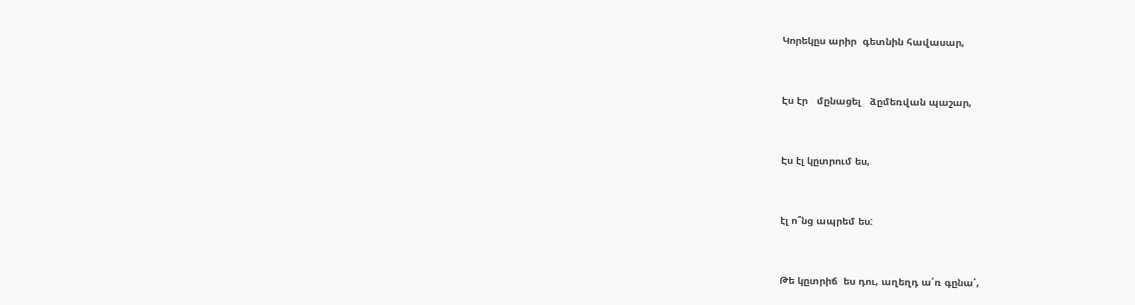Կորեկըս արիր  գետնին հավասար,



Էս էր   մընացել   ձըմեռվան պաշար,



Էս էլ կըտրում ես,



էլ ո՞նց ապրեմ ես:



Թե կըտրիճ  ես դու, աղեղդ ա՛ռ գընա՛,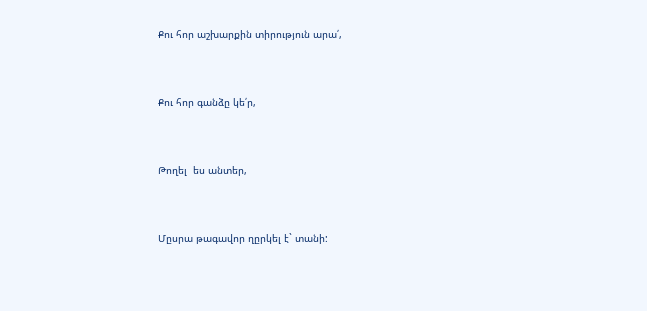Քու հոր աշխարքին տիրություն արա՛,



Քու հոր գանձը կե՛ր,



Թողել  ես անտեր,



Մըսրա թագավոր ղըրկել է` տանի: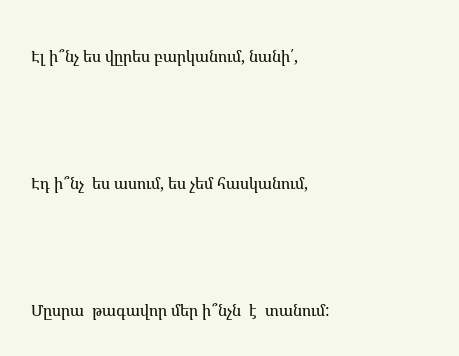Էլ ի՞նչ ես վըրես բարկանում, նանի՛,



Էդ ի՞նչ  ես ասում, ես չեմ հասկանում,



Մըսրա  թագավոր մեր ի՞նչն  է  տանում: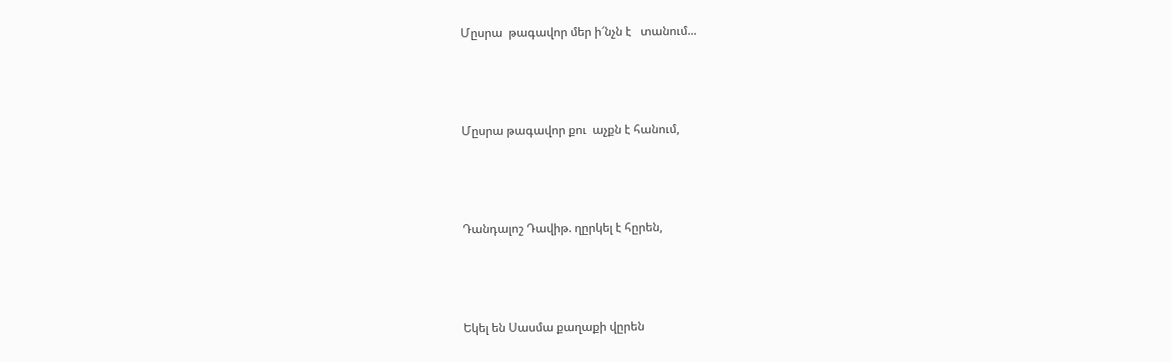Մըսրա  թագավոր մեր ի՜նչն է   տանում...



Մըսրա թագավոր քու  աչքն է հանում,



Դանդալոշ Դավիթ. ղըրկել է հըրեն,



Եկել են Սասմա քաղաքի վըրեն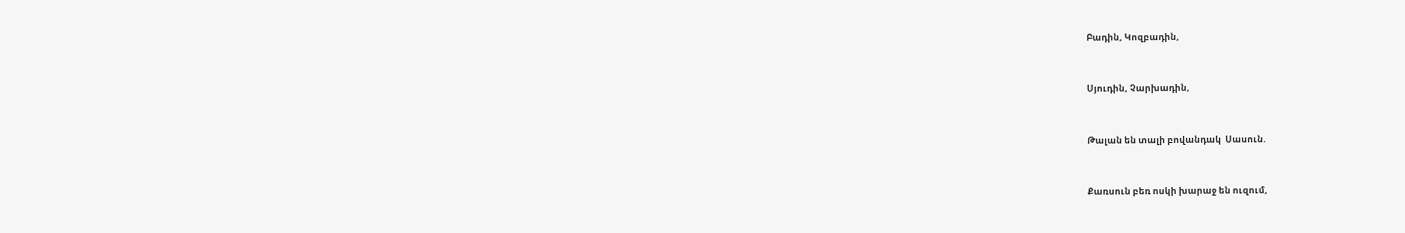Բադին, Կոզբադին,



Սյուդին, Չարխադին,



Թալան են տալի բովանդակ  Սասուն.



Քառսուն բեռ ոսկի խարաջ են ուզում,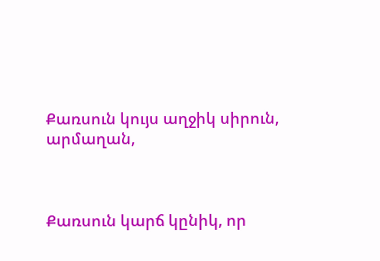Քառսուն կույս աղջիկ սիրուն, արմաղան,



Քառսուն կարճ կընիկ, որ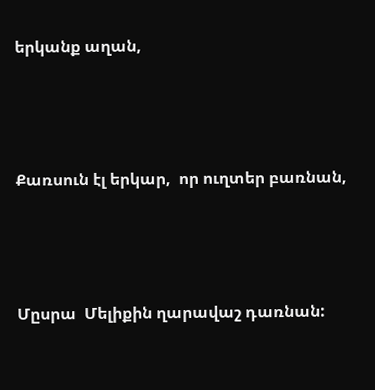երկանք աղան,



Քառսուն էլ երկար,  որ ուղտեր բառնան,



Մըսրա  Մելիքին ղարավաշ դառնան: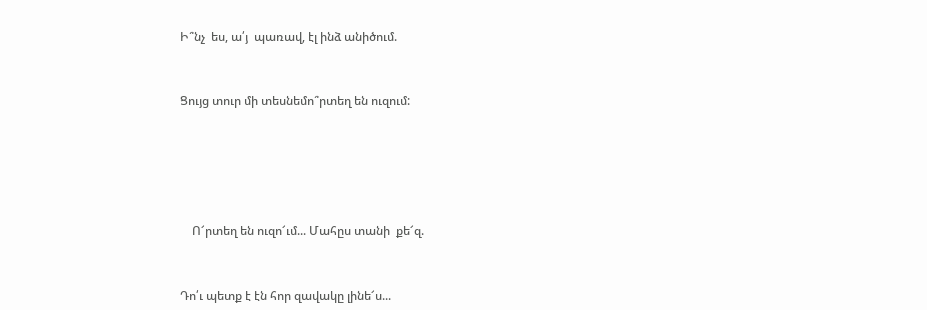Ի՞նչ  ես, ա՛յ  պառավ, էլ ինձ անիծում.



Ցույց տուր մի տեսնեմո՞րտեղ են ուզում:







    Ո՜րտեղ են ուզո՜ւմ... Մահըս տանի  քե՜զ.



Դո՛ւ պետք է էն հոր զավակը լինե՜ս...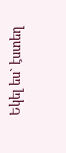Եկել ես` էստեղ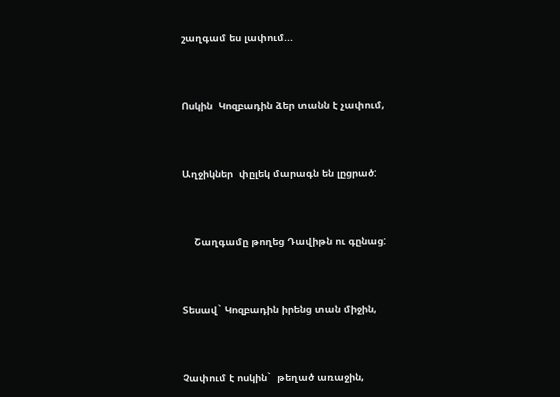շաղգամ ես լափում...



Ոսկին  Կոզբադին ձեր տանն է չափում,



Աղջիկներ  փըլեկ մարագն են լըցրած:



    Շաղգամը թողեց Դավիթն ու գընաց:



Տեսավ` Կոզբադին իրենց տան միջին,



Չափում է ոսկին`  թեղած առաջին,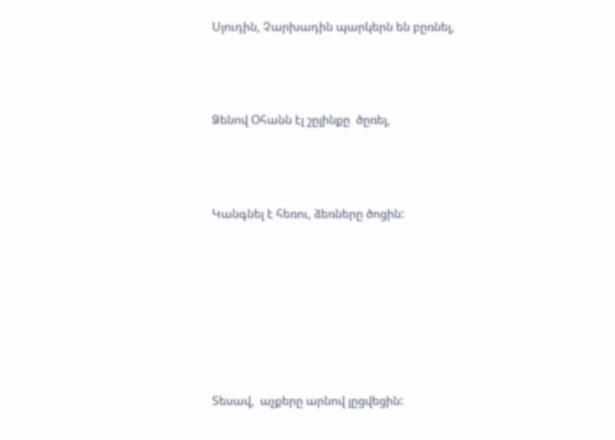Սյուդին, Չարխադին պարկերն են բըռնել,



Ձենով Օհանն էլ շըլինքը  ծըռել,



Կանգնել է հեռու, ձեռները ծոցին:







Տեսավ,  աչքերը արնով լըցվեցին: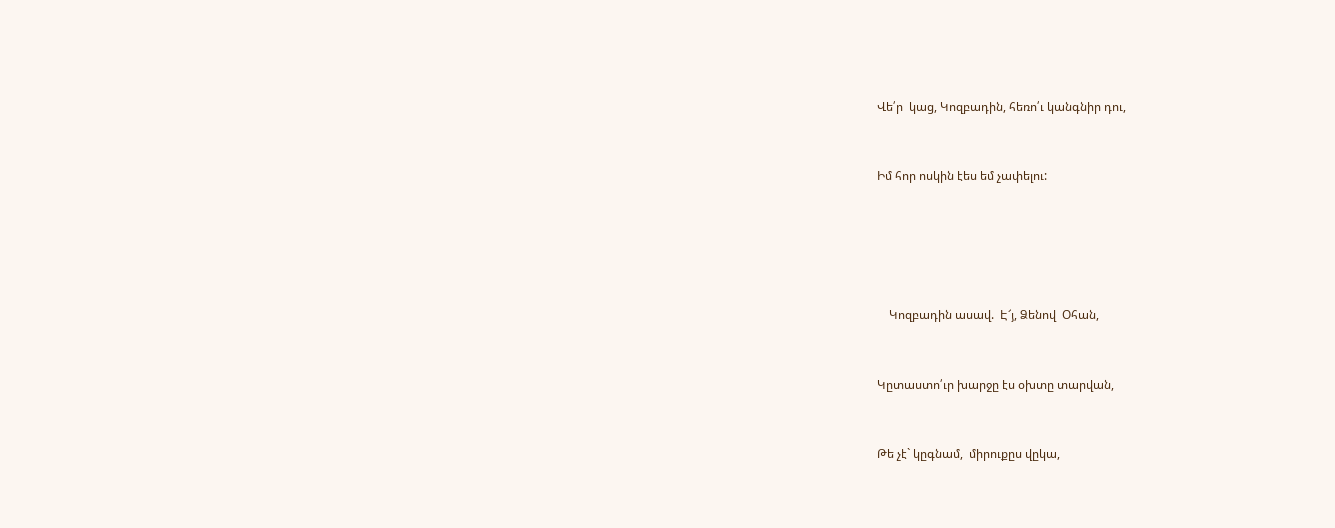Վե՛ր  կաց, Կոզբադին, հեռո՛ւ կանգնիր դու,



Իմ հոր ոսկին էես եմ չափելու:







    Կոզբադին ասավ.  Է՜յ, Ձենով  Օհան,



Կըտաստո՛ւր խարջը էս օխտը տարվան,



Թե չէ` կըգնամ,  միրուքըս վըկա,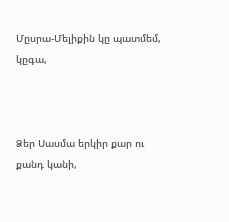Մըսրա-Մելիքին կը պատմեմ, կըգա,



Ձեր Սասմա երկիր քար ու քանդ կանի,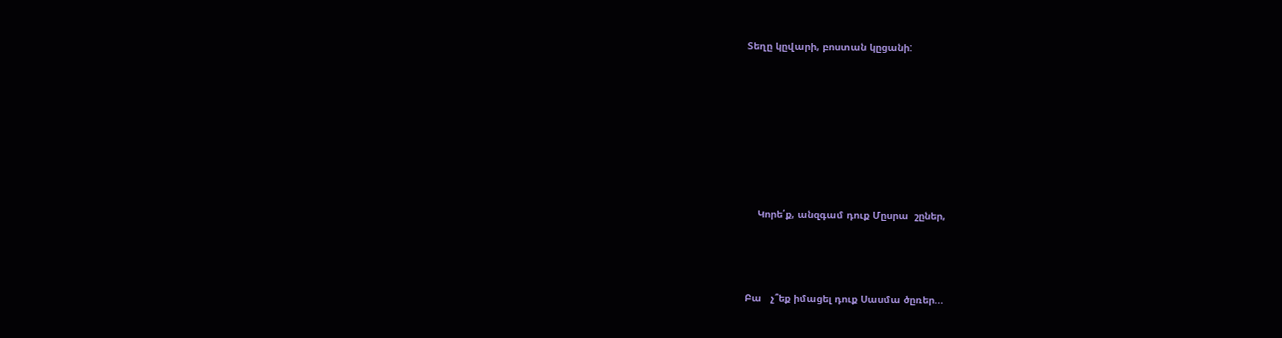Տեղը կըվարի, բոստան կըցանի:







    Կորե՛ք, անզգամ դուք Մըսրա  շըներ,



Բա   չ՞եք իմացել դուք Սասմա ծըռեր...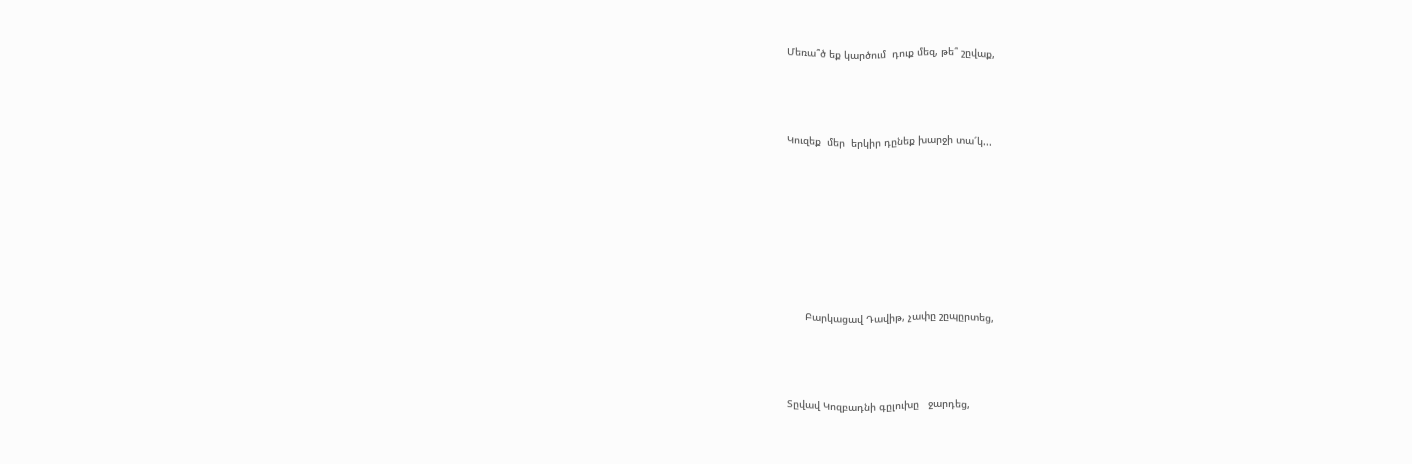Մեռա՞ծ եք կարծում  դուք մեզ, թե՞ շըվաք,



Կուզեք  մեր  երկիր դընեք խարջի տա՜կ...







      Բարկացավ Դավիթ, չափը շըպըրտեց,



Տըվավ Կոզբադնի գըլուխը   ջարդեց,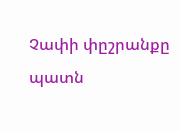Չափի փըշրանքը պատն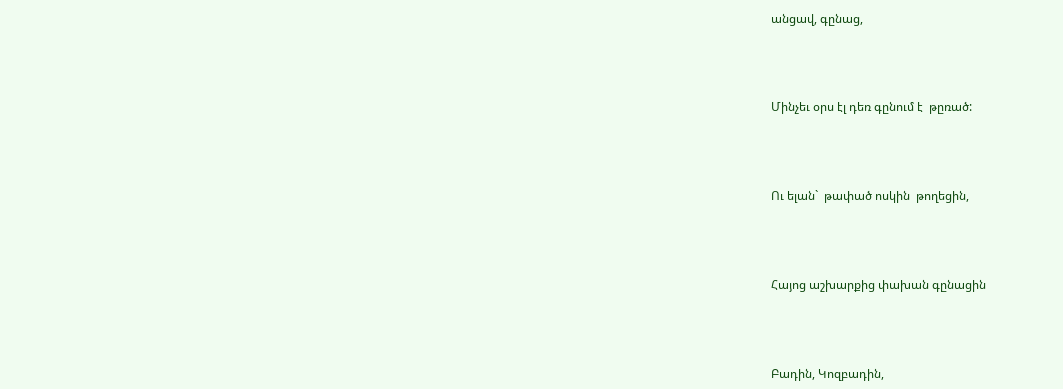անցավ, գընաց,



Մինչեւ օրս էլ դեռ գընում է  թըռած:



Ու ելան`  թափած ոսկին  թողեցին,



Հայոց աշխարքից փախան գընացին



Բադին, Կոզբադին,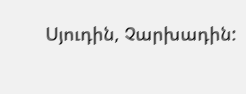Սյուդին, Չարխադին: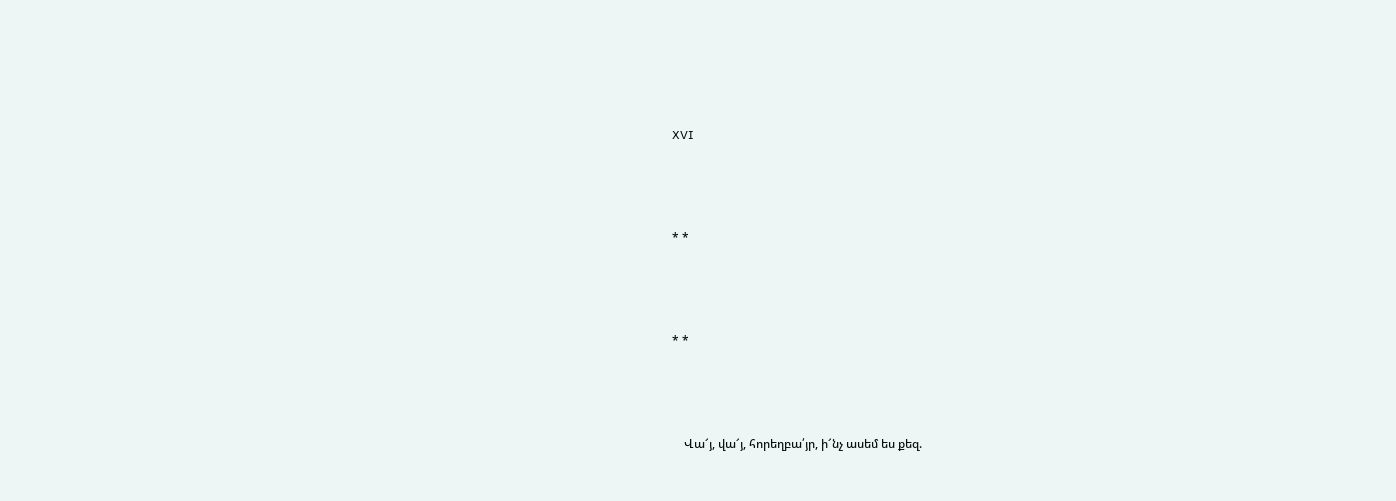XVI



* *



* *



    Վա՜յ, վա՜յ, հորեղբա՛յր, ի՜նչ ասեմ ես քեզ.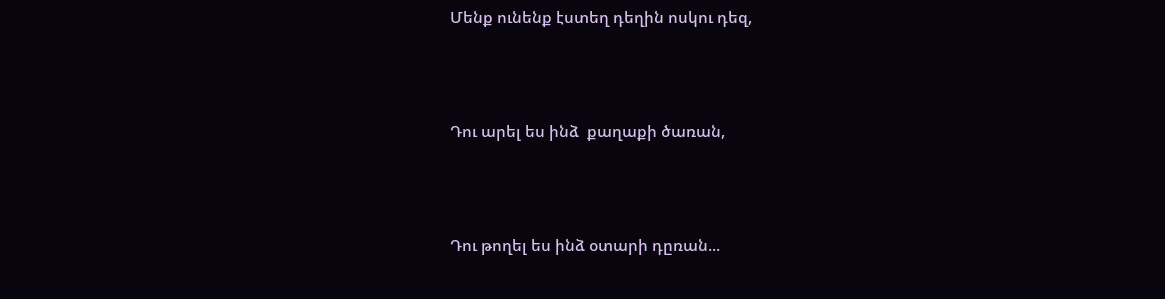Մենք ունենք էստեղ դեղին ոսկու դեզ,



Դու արել ես ինձ  քաղաքի ծառան,



Դու թողել ես ինձ օտարի դըռան...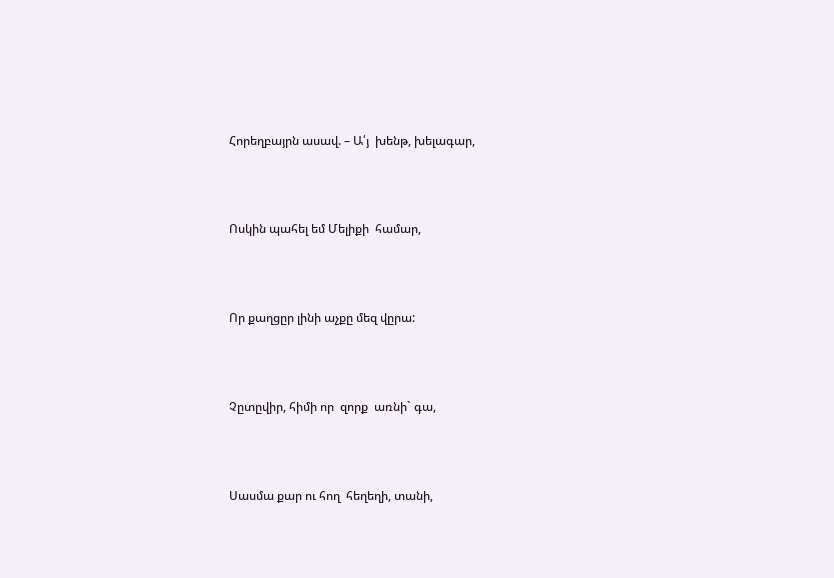Հորեղբայրն ասավ. – Ա՛յ  խենթ, խելագար,



Ոսկին պահել եմ Մելիքի  համար,



Որ քաղցըր լինի աչքը մեզ վըրա:



Չըտըվիր, հիմի որ  զորք  առնի` գա,



Սասմա քար ու հող  հեղեղի, տանի,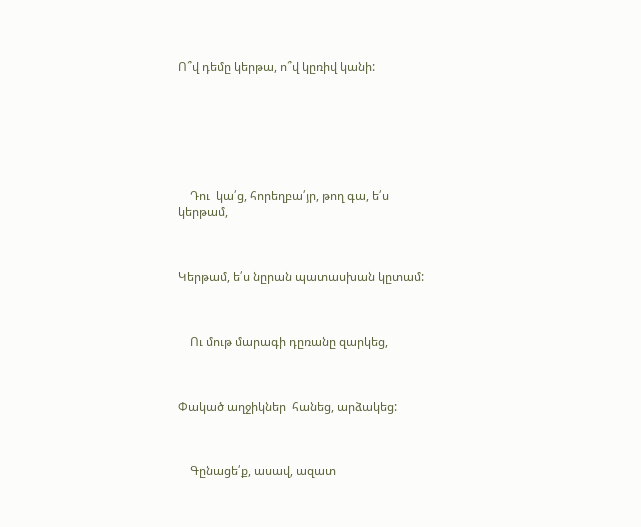Ո՞վ դեմը կերթա, ո՞վ կըռիվ կանի:







    Դու  կա՛ց, հորեղբա՛յր, թող գա, ե՛ս կերթամ,



Կերթամ, ե՛ս նըրան պատասխան կըտամ:



    Ու մութ մարագի դըռանը զարկեց,



Փակած աղջիկներ  հանեց, արձակեց:



    Գընացե՛ք, ասավ, ազատ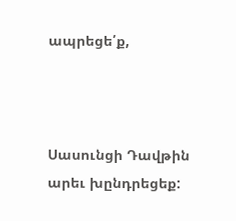ապրեցե՛ք,



Սասունցի Դավթին  արեւ խընդրեցեք: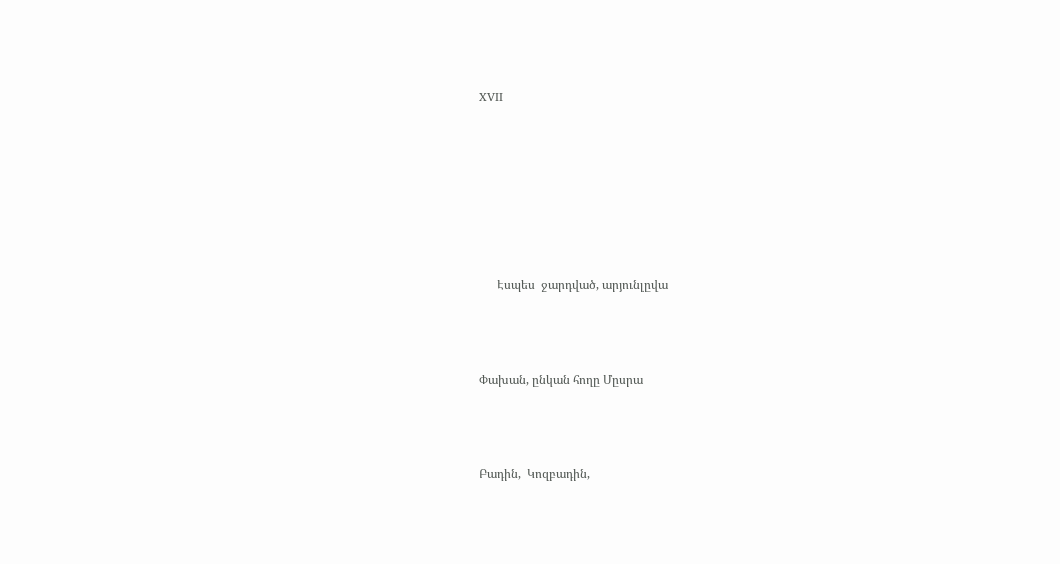XVII







      Էսպես  ջարդված, արյունլըվա



Փախան, ընկան հողը Մըսրա



Բադին,  Կոզբադին,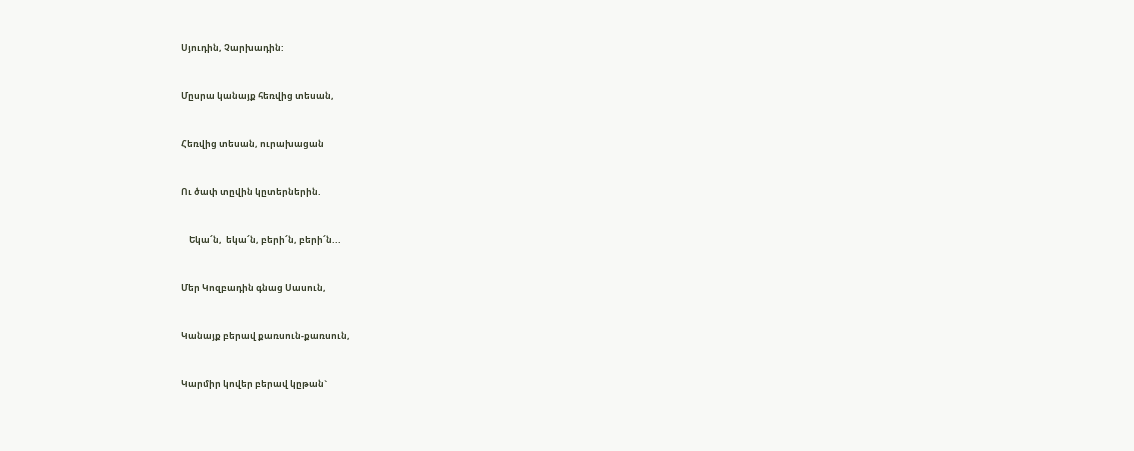Սյուդին, Չարխադին:



Մըսրա կանայք հեռվից տեսան,



Հեռվից տեսան, ուրախացան



Ու ծափ տըվին կըտերներին.



    Եկա՜ն,  եկա՜ն, բերի՜ն, բերի՜ն...



Մեր Կոզբադին գնաց Սասուն,



Կանայք բերավ քառսուն-քառսուն,



Կարմիր կովեր բերավ կըթան`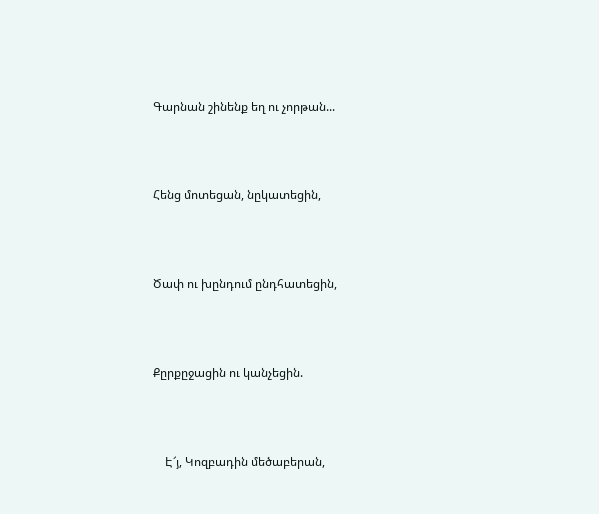Գարնան շինենք եղ ու չորթան...



Հենց մոտեցան, նըկատեցին,



Ծափ ու խընդում ընդհատեցին,



Քըրքըջացին ու կանչեցին.



    Է՜յ, Կոզբադին մեծաբերան,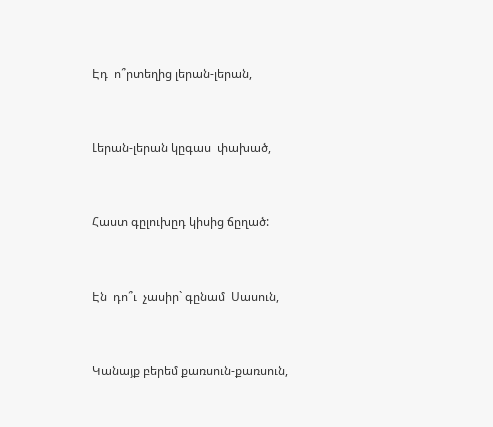Էդ  ո՞րտեղից լերան-լերան,



Լերան-լերան կըգաս  փախած,



Հաստ գըլուխըդ կիսից ճըղած:



Էն  դո՞ւ  չասիր` գընամ  Սասուն,



Կանայք բերեմ քառսուն-քառսուն,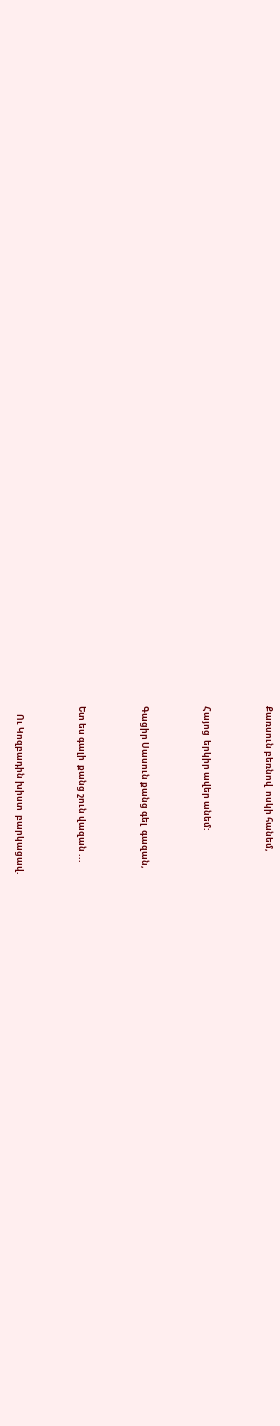Քառսուն բեռնով  ոսկի հանեմ,



Հայոց  երկիր ավեր անեմ:



Գացիր Սասուն քանց գել  գազան,



Ետ ես գալի  քանց շուն վազան ...



    Ու Կոզբադին խիստ  բարկացավ.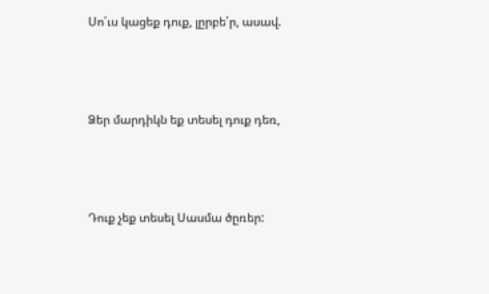Սո՛ւս կացեք դուք, լըրբե՛ր, ասավ.



Ձեր մարդիկն եք տեսել դուք դեռ,



Դուք չեք տեսել Սասմա ծըռեր: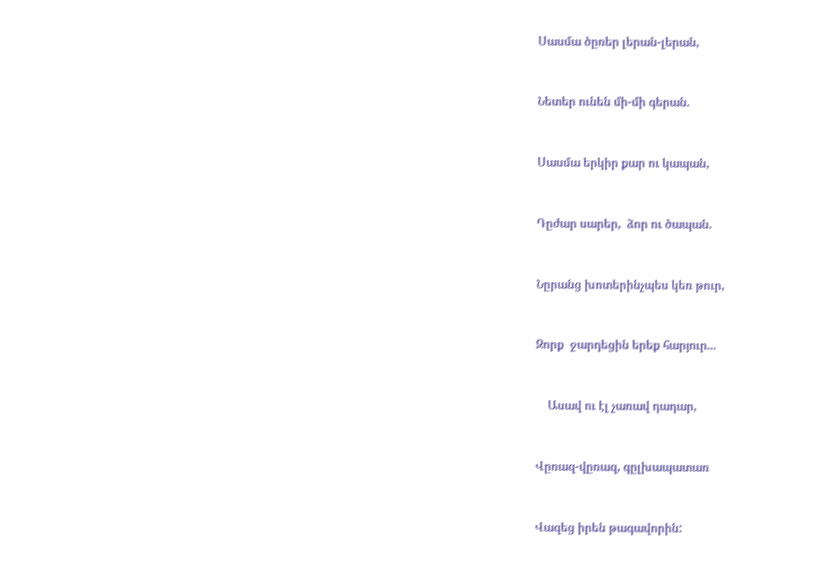Սասմա ծըռեր լերան-լերան,



Նետեր ունեն մի-մի գերան.



Սասմա երկիր քար ու կապան,



Դըժար սարեր,  ձոր ու ծապան.



Նըրանց խոտերինչպես կեռ թուր,



Զորք  ջարդեցին երեք հարյուր...



    Ասավ ու էլ չառավ դադար,



Վըռազ-վըռազ, գըլխապատառ



Վազեց իրեն թագավորին: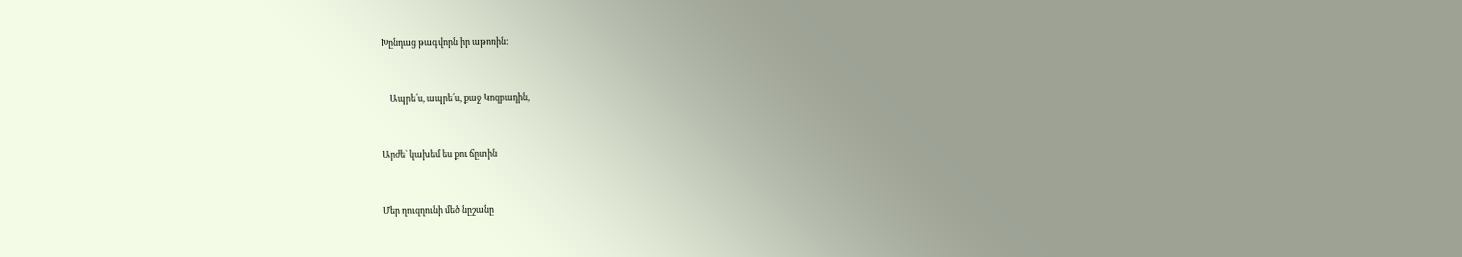Խընդաց թագվորն իր աթոռին:



    Ապրե՛ս, ապրե՛ս, քաջ Կոզբադին,



Արժե` կախեմ ես քու ճըտին



Մեր ղուզղունի մեծ նըշանը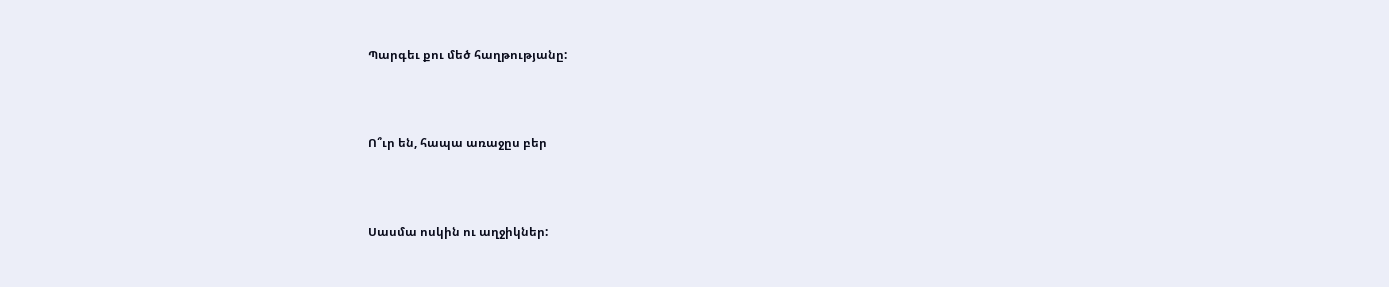Պարգեւ քու մեծ հաղթությանը:



Ո՞ւր են, հապա առաջըս բեր



Սասմա ոսկին ու աղջիկներ: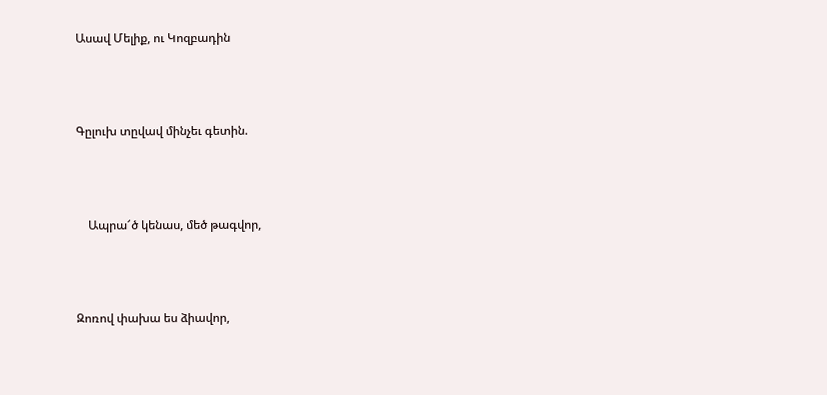Ասավ Մելիք, ու Կոզբադին



Գըլուխ տըվավ մինչեւ գետին.



    Ապրա՜ծ կենաս, մեծ թագվոր,



Զոռով փախա ես ձիավոր,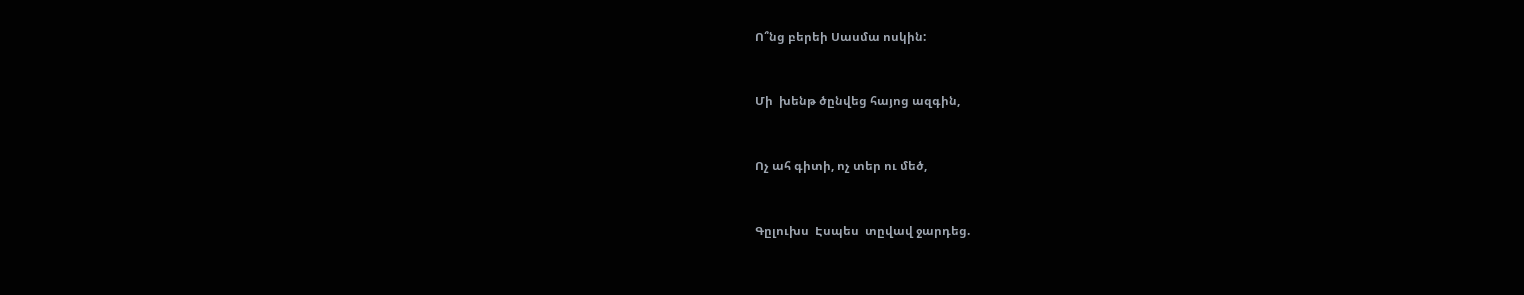Ո՞նց բերեի Սասմա ոսկին:



Մի  խենթ ծընվեց հայոց ազգին,



Ոչ ահ գիտի, ոչ տեր ու մեծ,



Գըլուխս  Էսպես  տըվավ ջարդեց.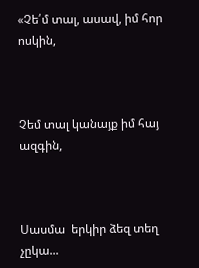«Չե՛մ տալ, ասավ, իմ հոր ոսկին,



Չեմ տալ կանայք իմ հայ ազգին,



Սասմա  երկիր ձեզ տեղ չըկա...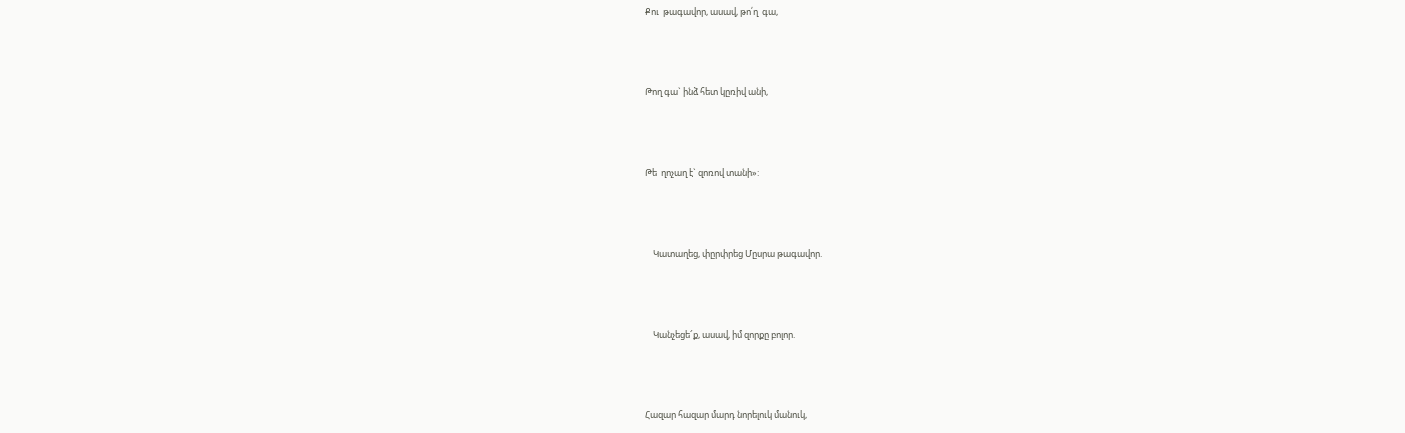Քու  թագավոր, ասավ, թո՛ղ  գա,



Թող գա` ինձ հետ կըռիվ անի,



Թե  ղոչաղ է` զոռով տանի»:



    Կատաղեց, փըրփրեց Մըսրա թագավոր.



    Կանչեցե՜ք, ասավ, իմ զորքը բոլոր.



Հազար հազար մարդ նորելուկ մանուկ,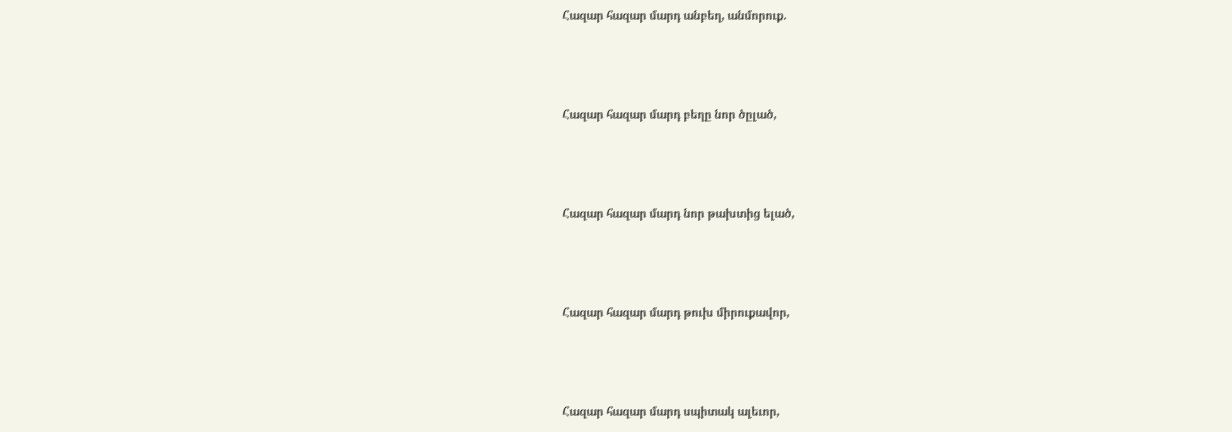Հազար հազար մարդ անբեղ, անմորուք.



Հազար հազար մարդ բեղը նոր ծըլած,



Հազար հազար մարդ նոր թախտից ելած,



Հազար հազար մարդ թուխ միրուքավոր,



Հազար հազար մարդ սպիտակ ալեւոր,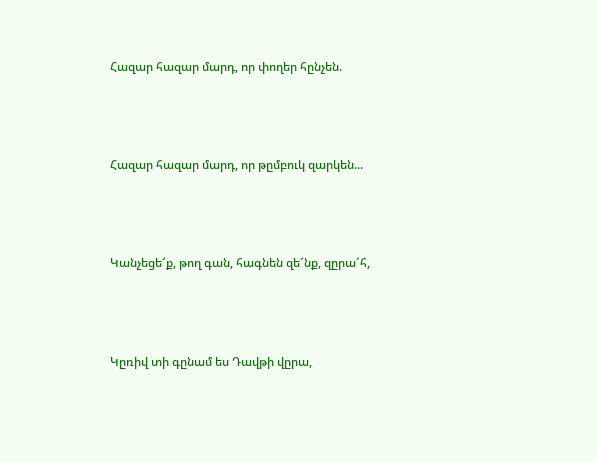Հազար հազար մարդ, որ փողեր հընչեն.



Հազար հազար մարդ, որ թըմբուկ զարկեն...



Կանչեցե՜ք, թող գան, հագնեն զե՜նք, զըրա՜հ,



Կըռիվ տի գընամ ես Դավթի վըրա,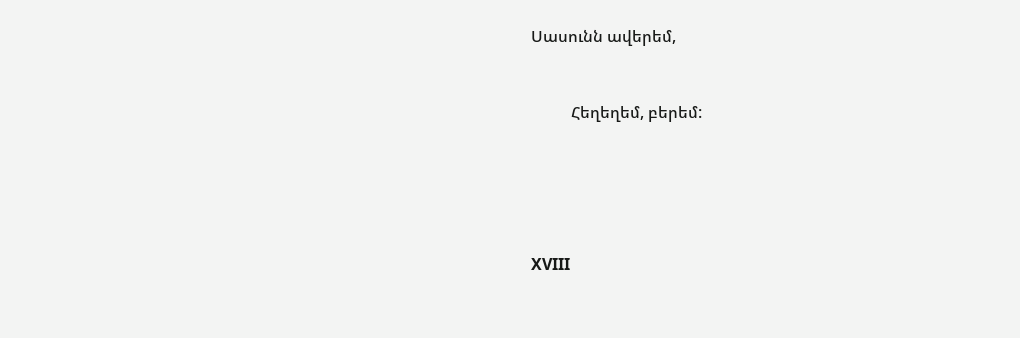Սասունն ավերեմ,



          Հեղեղեմ, բերեմ:







XVIII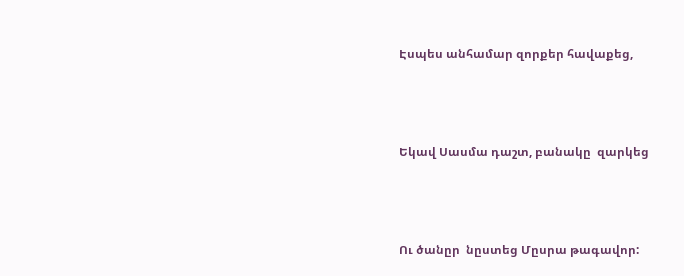Էսպես անհամար զորքեր հավաքեց,



Եկավ Սասմա դաշտ, բանակը  զարկեց



Ու ծանըր  նըստեց Մըսրա թագավոր: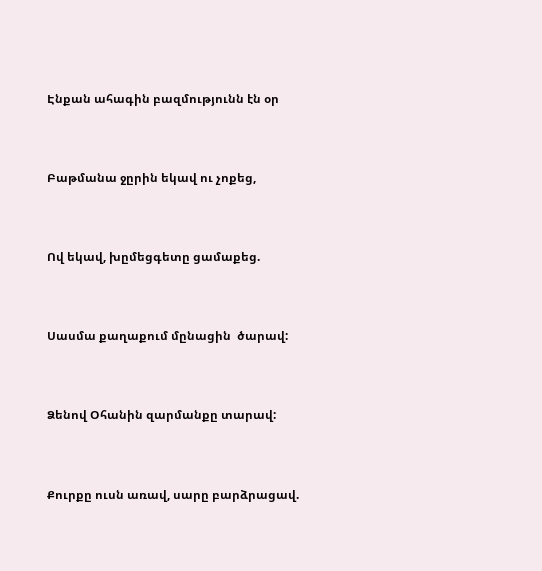Էնքան ահագին բազմությունն էն օր



Բաթմանա ջըրին եկավ ու չոքեց,



Ով եկավ, խըմեցգետը ցամաքեց.



Սասմա քաղաքում մընացին  ծարավ:



Ձենով Օհանին զարմանքը տարավ:



Քուրքը ուսն առավ, սարը բարձրացավ.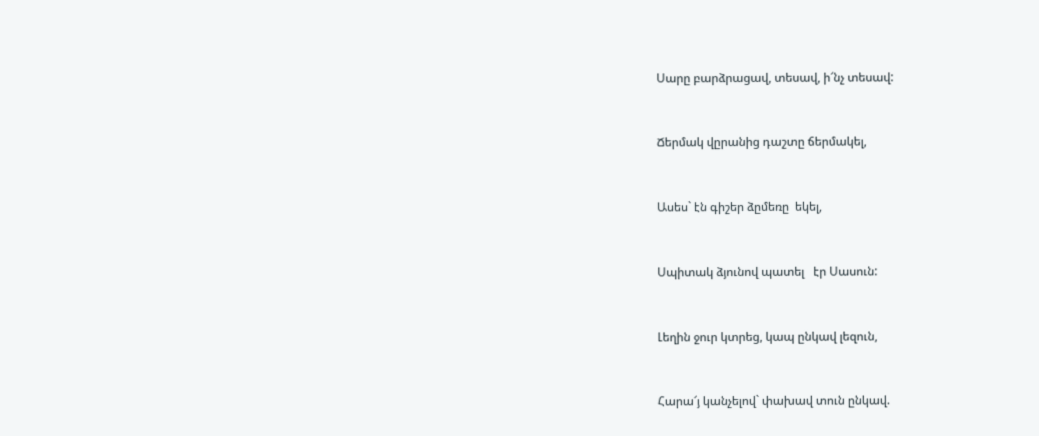Սարը բարձրացավ, տեսավ, ի՜նչ տեսավ:



Ճերմակ վըրանից դաշտը ճերմակել,



Ասես` էն գիշեր ձըմեռը  եկել,



Սպիտակ ձյունով պատել   էր Սասուն:



Լեղին ջուր կտրեց, կապ ընկավ լեզուն,



Հարա՜յ կանչելով` փախավ տուն ընկավ.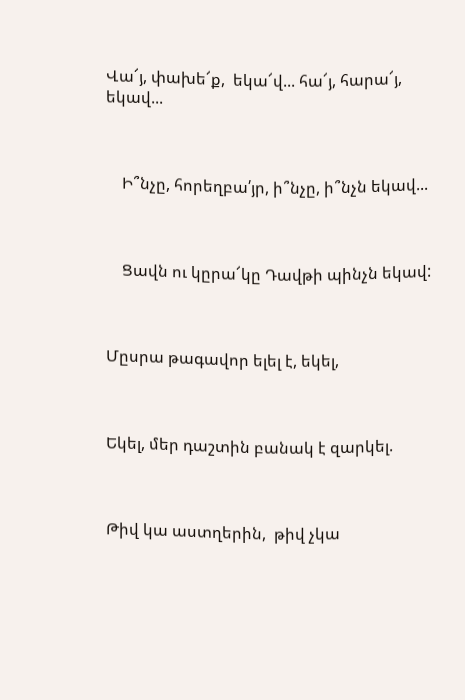Վա՜յ, փախե՜ք,  եկա՜վ... հա՜յ, հարա՜յ, եկավ...



    Ի՞նչը, հորեղբա՛յր, ի՞նչը, ի՞նչն եկավ...



    Ցավն ու կըրա՜կը Դավթի պինչն եկավ:



Մըսրա թագավոր ելել է, եկել,



Եկել, մեր դաշտին բանակ է զարկել.



Թիվ կա աստղերին,  թիվ չկա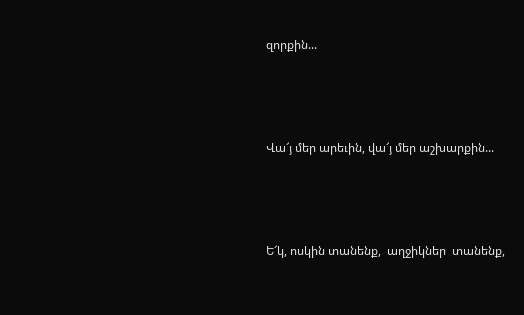զորքին...



Վա՜յ մեր արեւին, վա՜յ մեր աշխարքին...



Ե՜կ, ոսկին տանենք,  աղջիկներ  տանենք,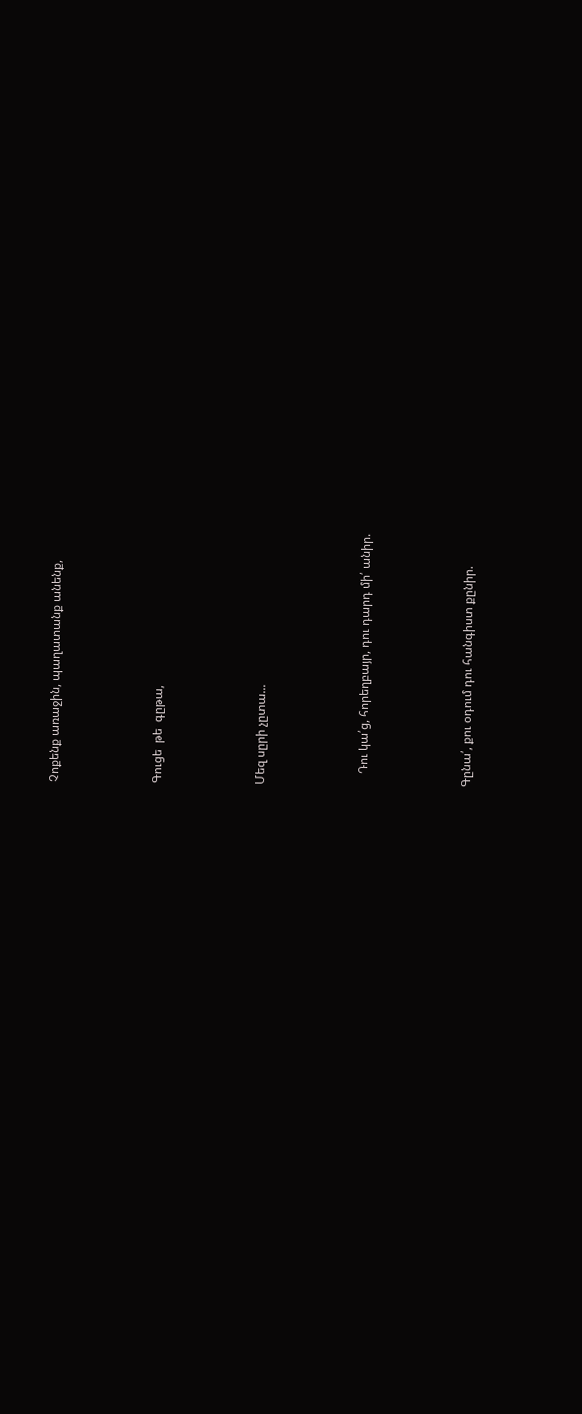Չոքենք առաջին, պաղատանք անենք,



Գուցե  թե  գըթա,



Մեզ սըրի չըտա...



    Դու կա՛ց, հորեղբայր, դու դարդ մի՛ անիր.



Գընա՛, քու օդում դու հանգիստ քընիր.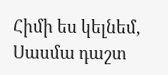Հիմի ես կելնեմ, Սասմա դաշտ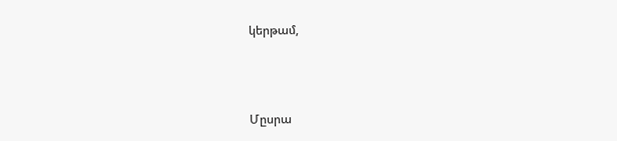կերթամ,



Մըսրա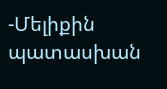-Մելիքին պատասխան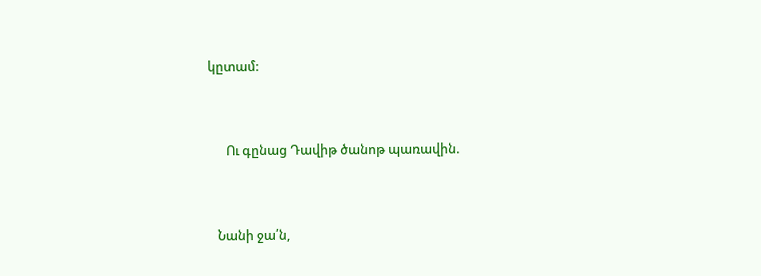կըտամ:



      Ու գընաց Դավիթ ծանոթ պառավին.



   Նանի ջա՛ն,